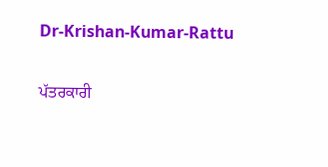Dr-Krishan-Kumar-Rattu

ਪੱਤਰਕਾਰੀ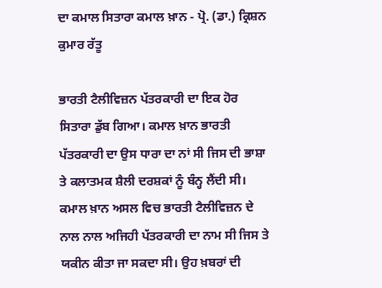ਦਾ ਕਮਾਲ ਸਿਤਾਰਾ ਕਮਾਲ ਖ਼ਾਨ - ਪ੍ਰੋ. (ਡਾ.) ਕ੍ਰਿਸ਼ਨ ਕੁਮਾਰ ਰੱਤੂ

ਭਾਰਤੀ ਟੈਲੀਵਿਜ਼ਨ ਪੱਤਰਕਾਰੀ ਦਾ ਇਕ ਹੋਰ ਸਿਤਾਰਾ ਡੁੱਬ ਗਿਆ। ਕਮਾਲ ਖ਼ਾਨ ਭਾਰਤੀ ਪੱਤਰਕਾਰੀ ਦਾ ਉਸ ਧਾਰਾ ਦਾ ਨਾਂ ਸੀ ਜਿਸ ਦੀ ਭਾਸ਼ਾ ਤੇ ਕਲਾਤਮਕ ਸ਼ੈਲੀ ਦਰਸ਼ਕਾਂ ਨੂੰ ਬੰਨ੍ਹ ਲੈਂਦੀ ਸੀ। ਕਮਾਲ ਖ਼ਾਨ ਅਸਲ ਵਿਚ ਭਾਰਤੀ ਟੈਲੀਵਿਜ਼ਨ ਦੇ ਨਾਲ ਨਾਲ ਅਜਿਹੀ ਪੱਤਰਕਾਰੀ ਦਾ ਨਾਮ ਸੀ ਜਿਸ ਤੇ ਯਕੀਨ ਕੀਤਾ ਜਾ ਸਕਦਾ ਸੀ। ਉਹ ਖ਼ਬਰਾਂ ਦੀ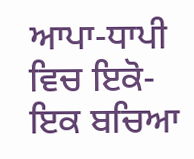ਆਪਾ-ਧਾਪੀ ਵਿਚ ਇਕੋ-ਇਕ ਬਚਿਆ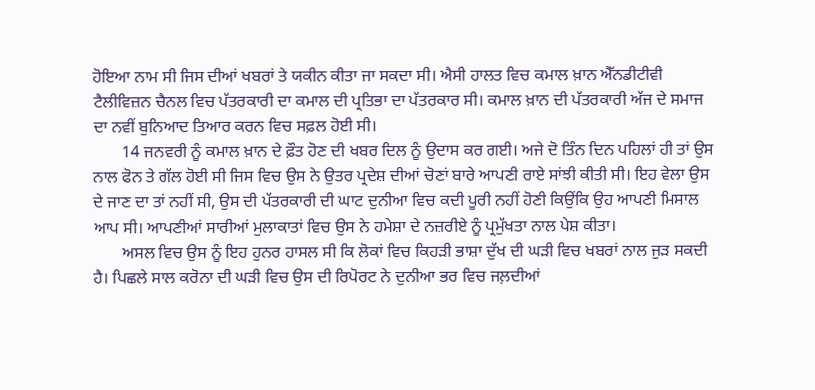ਹੋਇਆ ਨਾਮ ਸੀ ਜਿਸ ਦੀਆਂ ਖਬਰਾਂ ਤੇ ਯਕੀਨ ਕੀਤਾ ਜਾ ਸਕਦਾ ਸੀ। ਐਸੀ ਹਾਲਤ ਵਿਚ ਕਮਾਲ ਖ਼ਾਨ ਐੱਨਡੀਟੀਵੀ ਟੈਲੀਵਿਜ਼ਨ ਚੈਨਲ ਵਿਚ ਪੱਤਰਕਾਰੀ ਦਾ ਕਮਾਲ ਦੀ ਪ੍ਰਤਿਭਾ ਦਾ ਪੱਤਰਕਾਰ ਸੀ। ਕਮਾਲ ਖ਼ਾਨ ਦੀ ਪੱਤਰਕਾਰੀ ਅੱਜ ਦੇ ਸਮਾਜ ਦਾ ਨਵੀਂ ਬੁਨਿਆਦ ਤਿਆਰ ਕਰਨ ਵਿਚ ਸਫ਼ਲ ਹੋਈ ਸੀ।
       14 ਜਨਵਰੀ ਨੂੰ ਕਮਾਲ ਖ਼ਾਨ ਦੇ ਫ਼ੌਤ ਹੋਣ ਦੀ ਖਬਰ ਦਿਲ ਨੂੰ ਉਦਾਸ ਕਰ ਗਈ। ਅਜੇ ਦੋ ਤਿੰਨ ਦਿਨ ਪਹਿਲਾਂ ਹੀ ਤਾਂ ਉਸ ਨਾਲ ਫੋਨ ਤੇ ਗੱਲ ਹੋਈ ਸੀ ਜਿਸ ਵਿਚ ਉਸ ਨੇ ਉਤਰ ਪ੍ਰਦੇਸ਼ ਦੀਆਂ ਚੋਣਾਂ ਬਾਰੇ ਆਪਣੀ ਰਾਏ ਸਾਂਝੀ ਕੀਤੀ ਸੀ। ਇਹ ਵੇਲਾ ਉਸ ਦੇ ਜਾਣ ਦਾ ਤਾਂ ਨਹੀਂ ਸੀ, ਉਸ ਦੀ ਪੱਤਰਕਾਰੀ ਦੀ ਘਾਟ ਦੁਨੀਆ ਵਿਚ ਕਦੀ ਪੂਰੀ ਨਹੀਂ ਹੋਣੀ ਕਿਉਂਕਿ ਉਹ ਆਪਣੀ ਮਿਸਾਲ ਆਪ ਸੀ। ਆਪਣੀਆਂ ਸਾਰੀਆਂ ਮੁਲਾਕਾਤਾਂ ਵਿਚ ਉਸ ਨੇ ਹਮੇਸ਼ਾ ਦੇ ਨਜ਼ਰੀਏ ਨੂੰ ਪ੍ਰਮੁੱਖਤਾ ਨਾਲ ਪੇਸ਼ ਕੀਤਾ।
       ਅਸਲ ਵਿਚ ਉਸ ਨੂੰ ਇਹ ਹੁਨਰ ਹਾਸਲ ਸੀ ਕਿ ਲੋਕਾਂ ਵਿਚ ਕਿਹੜੀ ਭਾਸ਼ਾ ਦੁੱਖ ਦੀ ਘੜੀ ਵਿਚ ਖਬਰਾਂ ਨਾਲ ਜੁੜ ਸਕਦੀ ਹੈ। ਪਿਛਲੇ ਸਾਲ ਕਰੋਨਾ ਦੀ ਘੜੀ ਵਿਚ ਉਸ ਦੀ ਰਿਪੋਰਟ ਨੇ ਦੁਨੀਆ ਭਰ ਵਿਚ ਜਲ਼ਦੀਆਂ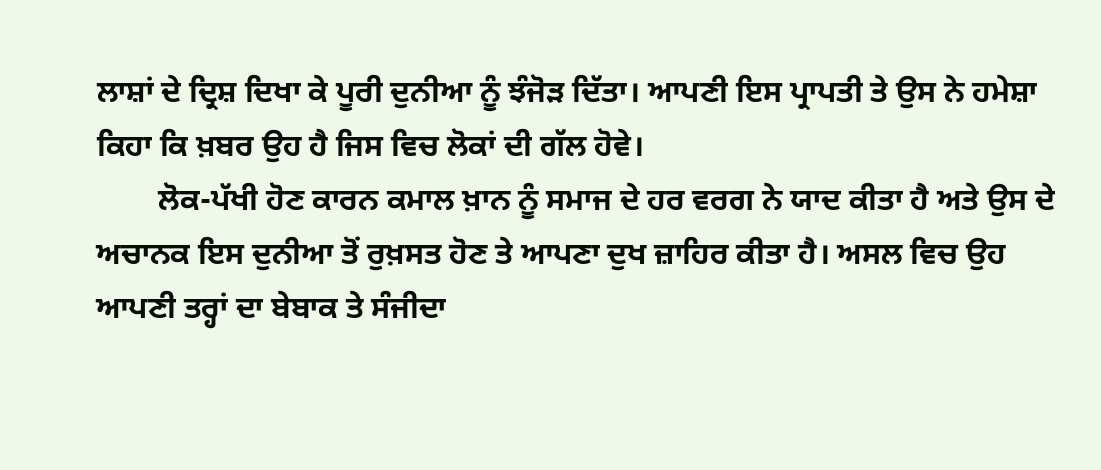ਲਾਸ਼ਾਂ ਦੇ ਦ੍ਰਿਸ਼ ਦਿਖਾ ਕੇ ਪੂਰੀ ਦੁਨੀਆ ਨੂੰ ਝੰਜੋੜ ਦਿੱਤਾ। ਆਪਣੀ ਇਸ ਪ੍ਰਾਪਤੀ ਤੇ ਉਸ ਨੇ ਹਮੇਸ਼ਾ ਕਿਹਾ ਕਿ ਖ਼ਬਰ ਉਹ ਹੈ ਜਿਸ ਵਿਚ ਲੋਕਾਂ ਦੀ ਗੱਲ ਹੋਵੇ।
        ਲੋਕ-ਪੱਖੀ ਹੋਣ ਕਾਰਨ ਕਮਾਲ ਖ਼ਾਨ ਨੂੰ ਸਮਾਜ ਦੇ ਹਰ ਵਰਗ ਨੇ ਯਾਦ ਕੀਤਾ ਹੈ ਅਤੇ ਉਸ ਦੇ ਅਚਾਨਕ ਇਸ ਦੁਨੀਆ ਤੋਂ ਰੁਖ਼ਸਤ ਹੋਣ ਤੇ ਆਪਣਾ ਦੁਖ ਜ਼ਾਹਿਰ ਕੀਤਾ ਹੈ। ਅਸਲ ਵਿਚ ਉਹ ਆਪਣੀ ਤਰ੍ਹਾਂ ਦਾ ਬੇਬਾਕ ਤੇ ਸੰਜੀਦਾ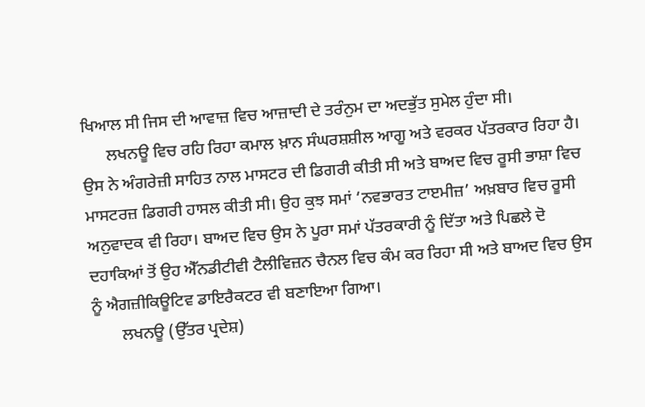ਖਿਆਲ ਸੀ ਜਿਸ ਦੀ ਆਵਾਜ਼ ਵਿਚ ਆਜ਼ਾਦੀ ਦੇ ਤਰੰਨੁਮ ਦਾ ਅਦਭੁੱਤ ਸੁਮੇਲ ਹੁੰਦਾ ਸੀ।
      ਲਖਨਊ ਵਿਚ ਰਹਿ ਰਿਹਾ ਕਮਾਲ ਖ਼ਾਨ ਸੰਘਰਸ਼ਸ਼ੀਲ ਆਗੂ ਅਤੇ ਵਰਕਰ ਪੱਤਰਕਾਰ ਰਿਹਾ ਹੈ। ਉਸ ਨੇ ਅੰਗਰੇਜ਼ੀ ਸਾਹਿਤ ਨਾਲ ਮਾਸਟਰ ਦੀ ਡਿਗਰੀ ਕੀਤੀ ਸੀ ਅਤੇ ਬਾਅਦ ਵਿਚ ਰੂਸੀ ਭਾਸ਼ਾ ਵਿਚ ਮਾਸਟਰਜ਼ ਡਿਗਰੀ ਹਾਸਲ ਕੀਤੀ ਸੀ। ਉਹ ਕੁਝ ਸਮਾਂ ‘ਨਵਭਾਰਤ ਟਾੲਮੀਜ਼’ ਅਖ਼ਬਾਰ ਵਿਚ ਰੂਸੀ ਅਨੁਵਾਦਕ ਵੀ ਰਿਹਾ। ਬਾਅਦ ਵਿਚ ਉਸ ਨੇ ਪੂਰਾ ਸਮਾਂ ਪੱਤਰਕਾਰੀ ਨੂੰ ਦਿੱਤਾ ਅਤੇ ਪਿਛਲੇ ਦੋ ਦਹਾਕਿਆਂ ਤੋਂ ਉਹ ਐੱਨਡੀਟੀਵੀ ਟੈਲੀਵਿਜ਼ਨ ਚੈਨਲ ਵਿਚ ਕੰਮ ਕਰ ਰਿਹਾ ਸੀ ਅਤੇ ਬਾਅਦ ਵਿਚ ਉਸ ਨੂੰ ਐਗਜ਼ੀਕਿਊਟਿਵ ਡਾਇਰੈਕਟਰ ਵੀ ਬਣਾਇਆ ਗਿਆ।
       ਲਖਨਊ (ਉੱਤਰ ਪ੍ਰਦੇਸ਼)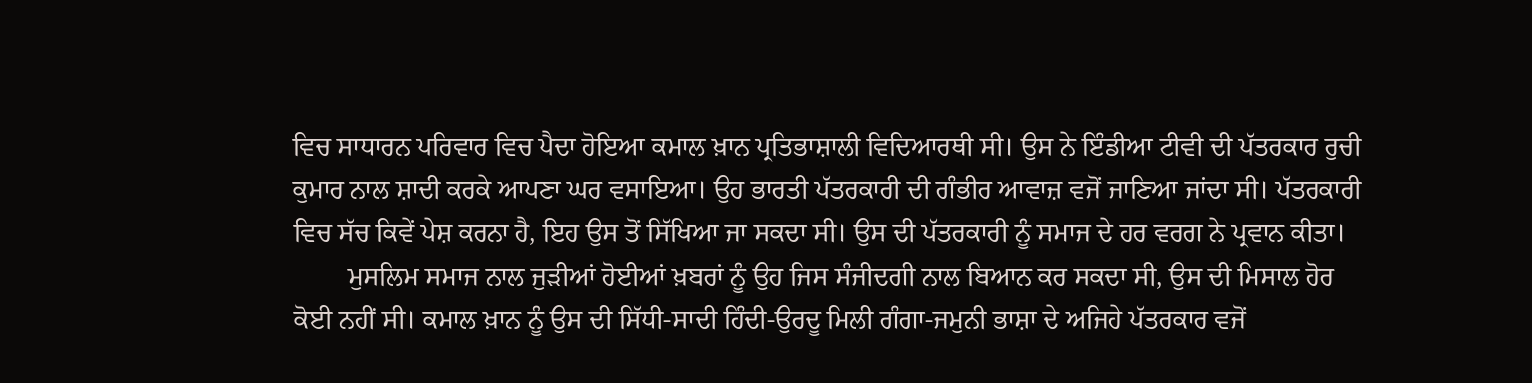ਵਿਚ ਸਾਧਾਰਨ ਪਰਿਵਾਰ ਵਿਚ ਪੈਦਾ ਹੋਇਆ ਕਮਾਲ ਖ਼ਾਨ ਪ੍ਰਤਿਭਾਸ਼ਾਲੀ ਵਿਦਿਆਰਥੀ ਸੀ। ਉਸ ਨੇ ਇੰਡੀਆ ਟੀਵੀ ਦੀ ਪੱਤਰਕਾਰ ਰੁਚੀ ਕੁਮਾਰ ਨਾਲ ਸ਼ਾਦੀ ਕਰਕੇ ਆਪਣਾ ਘਰ ਵਸਾਇਆ। ਉਹ ਭਾਰਤੀ ਪੱਤਰਕਾਰੀ ਦੀ ਗੰਭੀਰ ਆਵਾਜ਼ ਵਜੋਂ ਜਾਣਿਆ ਜਾਂਦਾ ਸੀ। ਪੱਤਰਕਾਰੀ ਵਿਚ ਸੱਚ ਕਿਵੇਂ ਪੇਸ਼ ਕਰਨਾ ਹੈ, ਇਹ ਉਸ ਤੋਂ ਸਿੱਖਿਆ ਜਾ ਸਕਦਾ ਸੀ। ਉਸ ਦੀ ਪੱਤਰਕਾਰੀ ਨੂੰ ਸਮਾਜ ਦੇ ਹਰ ਵਰਗ ਨੇ ਪ੍ਰਵਾਨ ਕੀਤਾ।
        ਮੁਸਲਿਮ ਸਮਾਜ ਨਾਲ ਜੁੜੀਆਂ ਹੋਈਆਂ ਖ਼ਬਰਾਂ ਨੂੰ ਉਹ ਜਿਸ ਸੰਜੀਦਗੀ ਨਾਲ ਬਿਆਨ ਕਰ ਸਕਦਾ ਸੀ, ਉਸ ਦੀ ਮਿਸਾਲ ਹੋਰ ਕੋਈ ਨਹੀਂ ਸੀ। ਕਮਾਲ ਖ਼ਾਨ ਨੂੰ ਉਸ ਦੀ ਸਿੱਧੀ-ਸਾਦੀ ਹਿੰਦੀ-ਉਰਦੂ ਮਿਲੀ ਗੰਗਾ-ਜਮੁਨੀ ਭਾਸ਼ਾ ਦੇ ਅਜਿਹੇ ਪੱਤਰਕਾਰ ਵਜੋਂ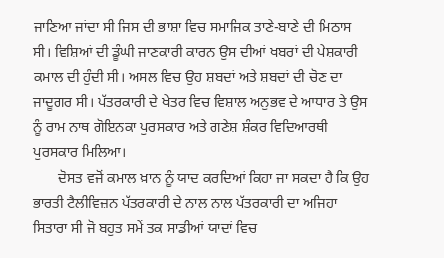ਜਾਣਿਆ ਜਾਂਦਾ ਸੀ ਜਿਸ ਦੀ ਭਾਸ਼ਾ ਵਿਚ ਸਮਾਜਿਕ ਤਾਣੇ-ਬਾਣੇ ਦੀ ਮਿਠਾਸ ਸੀ। ਵਿਸ਼ਿਆਂ ਦੀ ਡੂੰਘੀ ਜਾਣਕਾਰੀ ਕਾਰਨ ਉਸ ਦੀਆਂ ਖਬਰਾਂ ਦੀ ਪੇਸ਼ਕਾਰੀ ਕਮਾਲ ਦੀ ਹੁੰਦੀ ਸੀ। ਅਸਲ ਵਿਚ ਉਹ ਸ਼ਬਦਾਂ ਅਤੇ ਸ਼ਬਦਾਂ ਦੀ ਚੋਣ ਦਾ ਜਾਦੂਗਰ ਸੀ। ਪੱਤਰਕਾਰੀ ਦੇ ਖੇਤਰ ਵਿਚ ਵਿਸ਼ਾਲ ਅਨੁਭਵ ਦੇ ਆਧਾਰ ਤੇ ਉਸ ਨੂੰ ਰਾਮ ਨਾਥ ਗੋਇਨਕਾ ਪੁਰਸਕਾਰ ਅਤੇ ਗਣੇਸ਼ ਸ਼ੰਕਰ ਵਿਦਿਆਰਥੀ ਪੁਰਸਕਾਰ ਮਿਲਿਆ।
       ਦੋਸਤ ਵਜੋਂ ਕਮਾਲ ਖ਼ਾਨ ਨੂੰ ਯਾਦ ਕਰਦਿਆਂ ਕਿਹਾ ਜਾ ਸਕਦਾ ਹੈ ਕਿ ਉਹ ਭਾਰਤੀ ਟੈਲੀਵਿਜ਼ਨ ਪੱਤਰਕਾਰੀ ਦੇ ਨਾਲ ਨਾਲ ਪੱਤਰਕਾਰੀ ਦਾ ਅਜਿਹਾ ਸਿਤਾਰਾ ਸੀ ਜੋ ਬਹੁਤ ਸਮੇਂ ਤਕ ਸਾਡੀਆਂ ਯਾਦਾਂ ਵਿਚ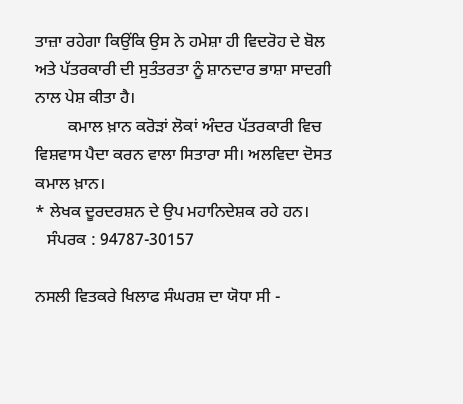ਤਾਜ਼ਾ ਰਹੇਗਾ ਕਿਉਂਕਿ ਉਸ ਨੇ ਹਮੇਸ਼ਾ ਹੀ ਵਿਦਰੋਹ ਦੇ ਬੋਲ ਅਤੇ ਪੱਤਰਕਾਰੀ ਦੀ ਸੁਤੰਤਰਤਾ ਨੂੰ ਸ਼ਾਨਦਾਰ ਭਾਸ਼ਾ ਸਾਦਗੀ ਨਾਲ ਪੇਸ਼ ਕੀਤਾ ਹੈ।
        ਕਮਾਲ ਖ਼ਾਨ ਕਰੋੜਾਂ ਲੋਕਾਂ ਅੰਦਰ ਪੱਤਰਕਾਰੀ ਵਿਚ ਵਿਸ਼ਵਾਸ ਪੈਦਾ ਕਰਨ ਵਾਲਾ ਸਿਤਾਰਾ ਸੀ। ਅਲਵਿਦਾ ਦੋਸਤ ਕਮਾਲ ਖ਼ਾਨ।
* ਲੇਖਕ ਦੂਰਦਰਸ਼ਨ ਦੇ ਉਪ ਮਹਾਨਿਦੇਸ਼ਕ ਰਹੇ ਹਨ।
   ਸੰਪਰਕ : 94787-30157

ਨਸਲੀ ਵਿਤਕਰੇ ਖਿਲਾਫ ਸੰਘਰਸ਼ ਦਾ ਯੋਧਾ ਸੀ -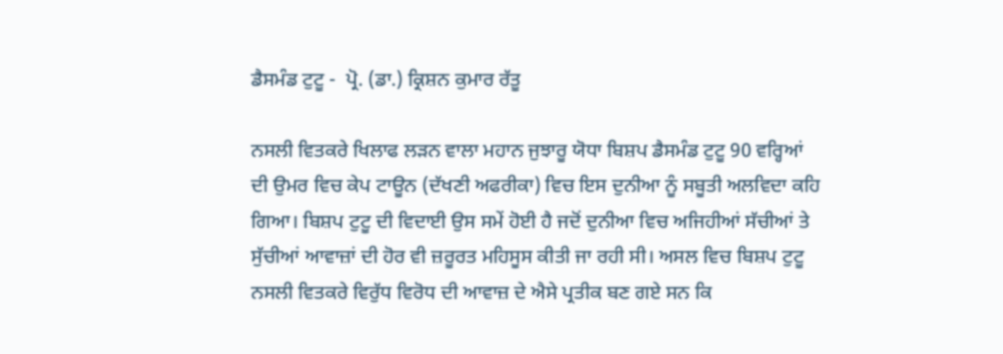ਡੈਸਮੰਡ ਟੁਟੂ -  ਪ੍ਰੋ. (ਡਾ.) ਕ੍ਰਿਸ਼ਨ ਕੁਮਾਰ ਰੱਤੂ

ਨਸਲੀ ਵਿਤਕਰੇ ਖਿਲਾਫ ਲੜਨ ਵਾਲਾ ਮਹਾਨ ਜੁਝਾਰੂ ਯੋਧਾ ਬਿਸ਼ਪ ਡੈਸਮੰਡ ਟੁਟੂ 90 ਵਰ੍ਹਿਆਂ ਦੀ ਉਮਰ ਵਿਚ ਕੇਪ ਟਾਊਨ (ਦੱਖਣੀ ਅਫਰੀਕਾ) ਵਿਚ ਇਸ ਦੁਨੀਆ ਨੂੰ ਸਬੂਤੀ ਅਲਵਿਦਾ ਕਹਿ ਗਿਆ। ਬਿਸ਼ਪ ਟੁਟੂ ਦੀ ਵਿਦਾਈ ਉਸ ਸਮੇਂ ਹੋਈ ਹੈ ਜਦੋਂ ਦੁਨੀਆ ਵਿਚ ਅਜਿਹੀਆਂ ਸੱਚੀਆਂ ਤੇ ਸੁੱਚੀਆਂ ਆਵਾਜ਼ਾਂ ਦੀ ਹੋਰ ਵੀ ਜ਼ਰੂਰਤ ਮਹਿਸੂਸ ਕੀਤੀ ਜਾ ਰਹੀ ਸੀ। ਅਸਲ ਵਿਚ ਬਿਸ਼ਪ ਟੁਟੂ ਨਸਲੀ ਵਿਤਕਰੇ ਵਿਰੁੱਧ ਵਿਰੋਧ ਦੀ ਆਵਾਜ਼ ਦੇ ਐਸੇ ਪ੍ਰਤੀਕ ਬਣ ਗਏ ਸਨ ਕਿ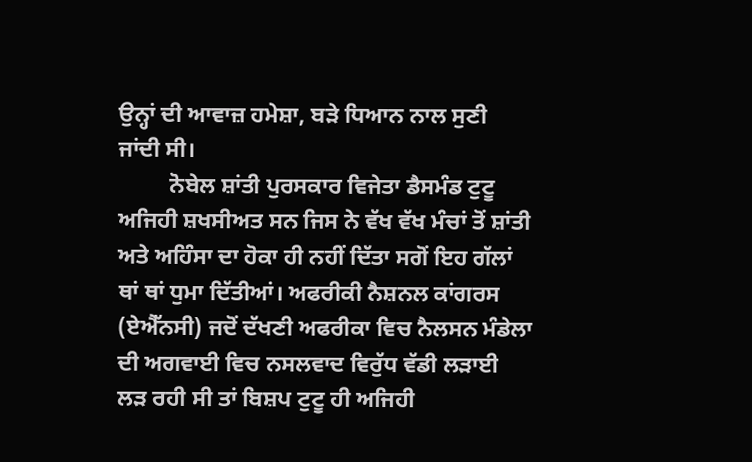ਉਨ੍ਹਾਂ ਦੀ ਆਵਾਜ਼ ਹਮੇਸ਼ਾ, ਬੜੇ ਧਿਆਨ ਨਾਲ ਸੁਣੀ ਜਾਂਦੀ ਸੀ।
         ਨੋਬੇਲ ਸ਼ਾਂਤੀ ਪੁਰਸਕਾਰ ਵਿਜੇਤਾ ਡੈਸਮੰਡ ਟੁਟੂ ਅਜਿਹੀ ਸ਼ਖਸੀਅਤ ਸਨ ਜਿਸ ਨੇ ਵੱਖ ਵੱਖ ਮੰਚਾਂ ਤੋਂ ਸ਼ਾਂਤੀ ਅਤੇ ਅਹਿੰਸਾ ਦਾ ਹੋਕਾ ਹੀ ਨਹੀਂ ਦਿੱਤਾ ਸਗੋਂ ਇਹ ਗੱਲਾਂ ਥਾਂ ਥਾਂ ਧੁਮਾ ਦਿੱਤੀਆਂ। ਅਫਰੀਕੀ ਨੈਸ਼ਨਲ ਕਾਂਗਰਸ (ਏਐੱਨਸੀ) ਜਦੋਂ ਦੱਖਣੀ ਅਫਰੀਕਾ ਵਿਚ ਨੈਲਸਨ ਮੰਡੇਲਾ ਦੀ ਅਗਵਾਈ ਵਿਚ ਨਸਲਵਾਦ ਵਿਰੁੱਧ ਵੱਡੀ ਲੜਾਈ ਲੜ ਰਹੀ ਸੀ ਤਾਂ ਬਿਸ਼ਪ ਟੁਟੂ ਹੀ ਅਜਿਹੀ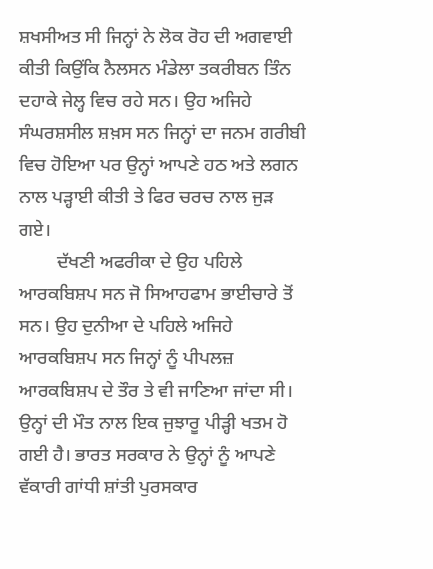ਸ਼ਖਸੀਅਤ ਸੀ ਜਿਨ੍ਹਾਂ ਨੇ ਲੋਕ ਰੋਹ ਦੀ ਅਗਵਾਈ ਕੀਤੀ ਕਿਉਂਕਿ ਨੈਲਸਨ ਮੰਡੇਲਾ ਤਕਰੀਬਨ ਤਿੰਨ ਦਹਾਕੇ ਜੇਲ੍ਹ ਵਿਚ ਰਹੇ ਸਨ। ਉਹ ਅਜਿਹੇ ਸੰਘਰਸ਼ਸੀਲ ਸ਼ਖ਼ਸ ਸਨ ਜਿਨ੍ਹਾਂ ਦਾ ਜਨਮ ਗਰੀਬੀ ਵਿਚ ਹੋਇਆ ਪਰ ਉਨ੍ਹਾਂ ਆਪਣੇ ਹਠ ਅਤੇ ਲਗਨ ਨਾਲ ਪੜ੍ਹਾਈ ਕੀਤੀ ਤੇ ਫਿਰ ਚਰਚ ਨਾਲ ਜੁੜ ਗਏ।
        ਦੱਖਣੀ ਅਫਰੀਕਾ ਦੇ ਉਹ ਪਹਿਲੇ ਆਰਕਬਿਸ਼ਪ ਸਨ ਜੋ ਸਿਆਹਫਾਮ ਭਾਈਚਾਰੇ ਤੋਂ ਸਨ। ਉਹ ਦੁਨੀਆ ਦੇ ਪਹਿਲੇ ਅਜਿਹੇ ਆਰਕਬਿਸ਼ਪ ਸਨ ਜਿਨ੍ਹਾਂ ਨੂੰ ਪੀਪਲਜ਼ ਆਰਕਬਿਸ਼ਪ ਦੇ ਤੌਰ ਤੇ ਵੀ ਜਾਣਿਆ ਜਾਂਦਾ ਸੀ। ਉਨ੍ਹਾਂ ਦੀ ਮੌਤ ਨਾਲ ਇਕ ਜੁਝਾਰੂ ਪੀੜ੍ਹੀ ਖਤਮ ਹੋ ਗਈ ਹੈ। ਭਾਰਤ ਸਰਕਾਰ ਨੇ ਉਨ੍ਹਾਂ ਨੂੰ ਆਪਣੇ ਵੱਕਾਰੀ ਗਾਂਧੀ ਸ਼ਾਂਤੀ ਪੁਰਸਕਾਰ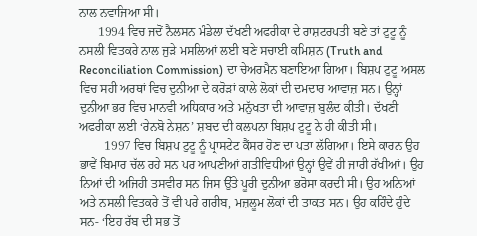ਨਾਲ ਨਵਾਜਿਆ ਸੀ।
      1994 ਵਿਚ ਜਦੋਂ ਨੈਲਸਨ ਮੰਡੇਲਾ ਦੱਖਣੀ ਅਫਰੀਕਾ ਦੇ ਰਾਸ਼ਟਰਪਤੀ ਬਣੇ ਤਾਂ ਟੁਟੂ ਨੂੰ ਨਸਲੀ ਵਿਤਕਰੇ ਨਾਲ ਜੁੜੇ ਮਸਲਿਆਂ ਲਈ ਬਣੇ ਸਚਾਈ ਕਮਿਸ਼ਨ (Truth and Reconciliation Commission) ਦਾ ਚੇਅਰਮੈਨ ਬਣਾਇਆ ਗਿਆ। ਬਿਸ਼ਪ ਟੁਟੂ ਅਸਲ ਵਿਚ ਸਹੀ ਅਰਥਾਂ ਵਿਚ ਦੁਨੀਆ ਦੇ ਕਰੋੜਾਂ ਕਾਲੇ ਲੋਕਾਂ ਦੀ ਦਮਦਾਰ ਆਵਾਜ਼ ਸਨ। ਉਨ੍ਹਾਂ ਦੁਨੀਆ ਭਰ ਵਿਚ ਮਾਨਵੀ ਅਧਿਕਾਰ ਅਤੇ ਮਨੁੱਖਤਾ ਦੀ ਆਵਾਜ਼ ਬੁਲੰਦ ਕੀਤੀ। ਦੱਖਣੀ ਅਫਰੀਕਾ ਲਈ ‘ਰੇਨਬੋ ਨੇਸ਼ਨ’ ਸ਼ਬਦ ਦੀ ਕਲਪਨਾ ਬਿਸ਼ਪ ਟੁਟੂ ਨੇ ਹੀ ਕੀਤੀ ਸੀ।
        1997 ਵਿਚ ਬਿਸ਼ਪ ਟੁਟੂ ਨੂੰ ਪ੍ਰਾਸਟੇਟ ਕੈਂਸਰ ਹੋਣ ਦਾ ਪਤਾ ਲੱਗਿਆ। ਇਸੇ ਕਾਰਨ ਉਹ ਭਾਵੇਂ ਬਿਮਾਰ ਚੱਲ ਰਹੇ ਸਨ ਪਰ ਆਪਣੀਆਂ ਗਤੀਵਿਧੀਆਂ ਉਨ੍ਹਾਂ ਉਵੇਂ ਹੀ ਜਾਰੀ ਰੱਖੀਆਂ। ਉਹ ਨਿਆਂ ਦੀ ਅਜਿਹੀ ਤਸਵੀਰ ਸਨ ਜਿਸ ਉੱਤੇ ਪੂਰੀ ਦੁਨੀਆ ਭਰੋਸਾ ਕਰਦੀ ਸੀ। ਉਹ ਅਨਿਆਂ ਅਤੇ ਨਸਲੀ ਵਿਤਕਰੇ ਤੋਂ ਵੀ ਪਰੇ ਗਰੀਬ, ਮਜ਼ਲੂਮ ਲੋਕਾਂ ਦੀ ਤਾਕਤ ਸਨ। ਉਹ ਕਹਿੰਦੇ ਹੁੰਦੇ ਸਨ- ‘ਇਹ ਰੱਬ ਦੀ ਸਭ ਤੋਂ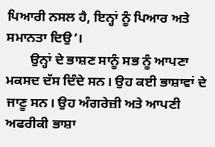ਪਿਆਰੀ ਨਸਲ ਹੈ, ਇਨ੍ਹਾਂ ਨੂੰ ਪਿਆਰ ਅਤੇ ਸਮਾਨਤਾ ਦਿਉ’।
       ਉਨ੍ਹਾਂ ਦੇ ਭਾਸ਼ਣ ਸਾਨੂੰ ਸਭ ਨੂੰ ਆਪਣਾ ਮਕਸਦ ਦੱਸ ਦਿੰਦੇ ਸਨ। ਉਹ ਕਈ ਭਾਸ਼ਾਵਾਂ ਦੇ ਜਾਣੂ ਸਨ। ਉਹ ਅੰਗਰੇਜ਼ੀ ਅਤੇ ਆਪਣੀ ਅਫਰੀਕੀ ਭਾਸ਼ਾ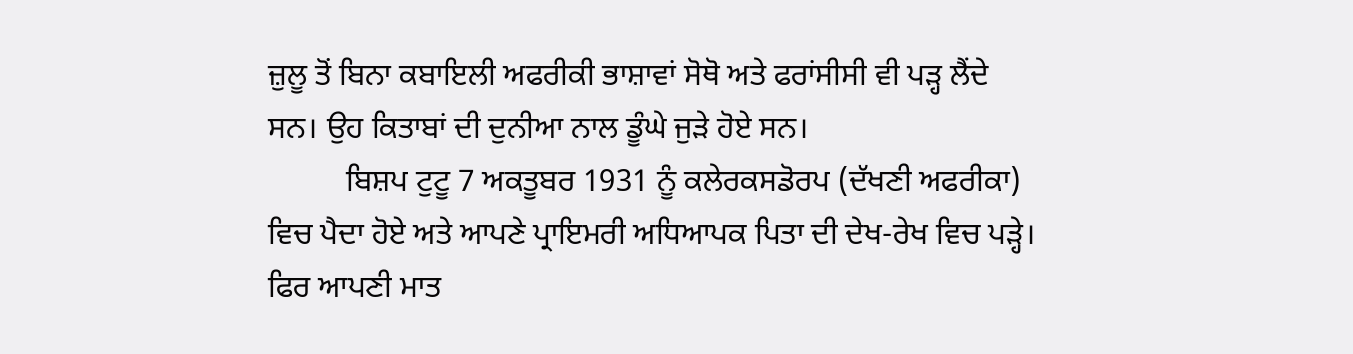ਜ਼ੁਲੂ ਤੋਂ ਬਿਨਾ ਕਬਾਇਲੀ ਅਫਰੀਕੀ ਭਾਸ਼ਾਵਾਂ ਸੋਥੋ ਅਤੇ ਫਰਾਂਸੀਸੀ ਵੀ ਪੜ੍ਹ ਲੈਂਦੇ ਸਨ। ਉਹ ਕਿਤਾਬਾਂ ਦੀ ਦੁਨੀਆ ਨਾਲ ਡੂੰਘੇ ਜੁੜੇ ਹੋਏ ਸਨ।
          ਬਿਸ਼ਪ ਟੁਟੂ 7 ਅਕਤੂਬਰ 1931 ਨੂੰ ਕਲੇਰਕਸਡੋਰਪ (ਦੱਖਣੀ ਅਫਰੀਕਾ) ਵਿਚ ਪੈਦਾ ਹੋਏ ਅਤੇ ਆਪਣੇ ਪ੍ਰਾਇਮਰੀ ਅਧਿਆਪਕ ਪਿਤਾ ਦੀ ਦੇਖ-ਰੇਖ ਵਿਚ ਪੜ੍ਹੇ। ਫਿਰ ਆਪਣੀ ਮਾਤ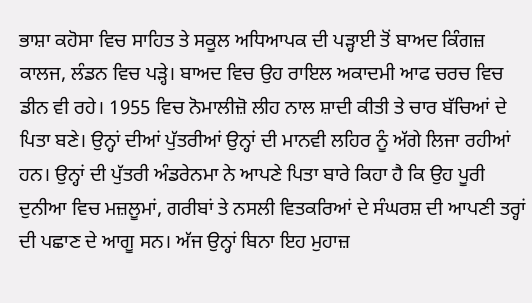ਭਾਸ਼ਾ ਕਹੋਸਾ ਵਿਚ ਸਾਹਿਤ ਤੇ ਸਕੂਲ ਅਧਿਆਪਕ ਦੀ ਪੜ੍ਹਾਈ ਤੋਂ ਬਾਅਦ ਕਿੰਗਜ਼ ਕਾਲਜ, ਲੰਡਨ ਵਿਚ ਪੜ੍ਹੇ। ਬਾਅਦ ਵਿਚ ਉਹ ਰਾਇਲ ਅਕਾਦਮੀ ਆਫ ਚਰਚ ਵਿਚ ਡੀਨ ਵੀ ਰਹੇ। 1955 ਵਿਚ ਨੋਮਾਲੀਜ਼ੋ ਲੀਹ ਨਾਲ ਸ਼ਾਦੀ ਕੀਤੀ ਤੇ ਚਾਰ ਬੱਚਿਆਂ ਦੇ ਪਿਤਾ ਬਣੇ। ਉਨ੍ਹਾਂ ਦੀਆਂ ਪੁੱਤਰੀਆਂ ਉਨ੍ਹਾਂ ਦੀ ਮਾਨਵੀ ਲਹਿਰ ਨੂੰ ਅੱਗੇ ਲਿਜਾ ਰਹੀਆਂ ਹਨ। ਉਨ੍ਹਾਂ ਦੀ ਪੁੱਤਰੀ ਅੰਡਰੇਨਮਾ ਨੇ ਆਪਣੇ ਪਿਤਾ ਬਾਰੇ ਕਿਹਾ ਹੈ ਕਿ ਉਹ ਪੂਰੀ ਦੁਨੀਆ ਵਿਚ ਮਜ਼ਲੂਮਾਂ, ਗਰੀਬਾਂ ਤੇ ਨਸਲੀ ਵਿਤਕਰਿਆਂ ਦੇ ਸੰਘਰਸ਼ ਦੀ ਆਪਣੀ ਤਰ੍ਹਾਂ ਦੀ ਪਛਾਣ ਦੇ ਆਗੂ ਸਨ। ਅੱਜ ਉਨ੍ਹਾਂ ਬਿਨਾ ਇਹ ਮੁਹਾਜ਼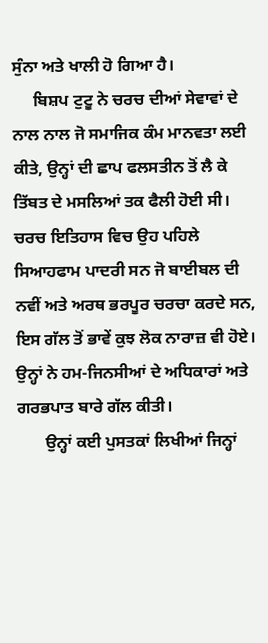ਸੁੰਨਾ ਅਤੇ ਖਾਲੀ ਹੋ ਗਿਆ ਹੈ।
     ਬਿਸ਼ਪ ਟੁਟੂ ਨੇ ਚਰਚ ਦੀਆਂ ਸੇਵਾਵਾਂ ਦੇ ਨਾਲ ਨਾਲ ਜੋ ਸਮਾਜਿਕ ਕੰਮ ਮਾਨਵਤਾ ਲਈ ਕੀਤੇ, ਉਨ੍ਹਾਂ ਦੀ ਛਾਪ ਫਲਸਤੀਨ ਤੋਂ ਲੈ ਕੇ ਤਿੱਬਤ ਦੇ ਮਸਲਿਆਂ ਤਕ ਫੈਲੀ ਹੋਈ ਸੀ। ਚਰਚ ਇਤਿਹਾਸ ਵਿਚ ਉਹ ਪਹਿਲੇ ਸਿਆਹਫਾਮ ਪਾਦਰੀ ਸਨ ਜੋ ਬਾਈਬਲ ਦੀ ਨਵੀਂ ਅਤੇ ਅਰਥ ਭਰਪੂਰ ਚਰਚਾ ਕਰਦੇ ਸਨ, ਇਸ ਗੱਲ ਤੋਂ ਭਾਵੇਂ ਕੁਝ ਲੋਕ ਨਾਰਾਜ਼ ਵੀ ਹੋਏ। ਉਨ੍ਹਾਂ ਨੇ ਹਮ-ਜਿਨਸੀਆਂ ਦੇ ਅਧਿਕਾਰਾਂ ਅਤੇ ਗਰਭਪਾਤ ਬਾਰੇ ਗੱਲ ਕੀਤੀ।
       ਉਨ੍ਹਾਂ ਕਈ ਪੁਸਤਕਾਂ ਲਿਖੀਆਂ ਜਿਨ੍ਹਾਂ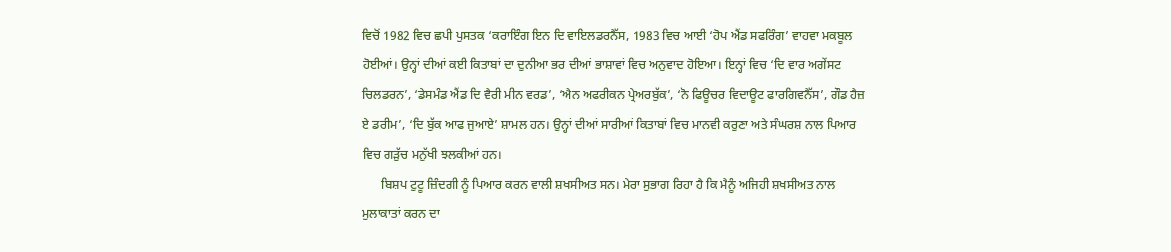ਵਿਚੋਂ 1982 ਵਿਚ ਛਪੀ ਪੁਸਤਕ ‘ਕਰਾਇੰਗ ਇਨ ਦਿ ਵਾਇਲਡਰਨੈੱਸ, 1983 ਵਿਚ ਆਈ ‘ਹੋਪ ਐਂਡ ਸਫਰਿੰਗ’ ਵਾਹਵਾ ਮਕਬੂਲ ਹੋਈਆਂ। ਉਨ੍ਹਾਂ ਦੀਆਂ ਕਈ ਕਿਤਾਬਾਂ ਦਾ ਦੁਨੀਆ ਭਰ ਦੀਆਂ ਭਾਸ਼ਾਵਾਂ ਵਿਚ ਅਨੁਵਾਦ ਹੋਇਆ। ਇਨ੍ਹਾਂ ਵਿਚ ‘ਦਿ ਵਾਰ ਅਗੇਂਸਟ ਚਿਲਡਰਨ’, ‘ਡੇਸਮੰਡ ਐਂਡ ਦਿ ਵੈਰੀ ਮੀਨ ਵਰਡ’, ‘ਐਨ ਅਫਰੀਕਨ ਪ੍ਰੇਅਰਬੁੱਕ’, ‘ਨੋ ਫਿਊਚਰ ਵਿਦਾਊਟ ਫਾਰਗਿਵਨੈੱਸ’, ਗੌਡ ਹੈਜ਼ ਏ ਡਰੀਮ’, ‘ਦਿ ਬੁੱਕ ਆਫ ਜੁਆਏ’ ਸ਼ਾਮਲ ਹਨ। ਉਨ੍ਹਾਂ ਦੀਆਂ ਸਾਰੀਆਂ ਕਿਤਾਬਾਂ ਵਿਚ ਮਾਨਵੀ ਕਰੁਣਾ ਅਤੇ ਸੰਘਰਸ਼ ਨਾਲ ਪਿਆਰ ਵਿਚ ਗੜੁੱਚ ਮਨੁੱਖੀ ਝਲਕੀਆਂ ਹਨ।
      ਬਿਸ਼ਪ ਟੁਟੂ ਜ਼ਿੰਦਗੀ ਨੂੰ ਪਿਆਰ ਕਰਨ ਵਾਲੀ ਸ਼ਖਸੀਅਤ ਸਨ। ਮੇਰਾ ਸੁਭਾਗ ਰਿਹਾ ਹੈ ਕਿ ਮੈਨੂੰ ਅਜਿਹੀ ਸ਼ਖਸੀਅਤ ਨਾਲ ਮੁਲਾਕਾਤਾਂ ਕਰਨ ਦਾ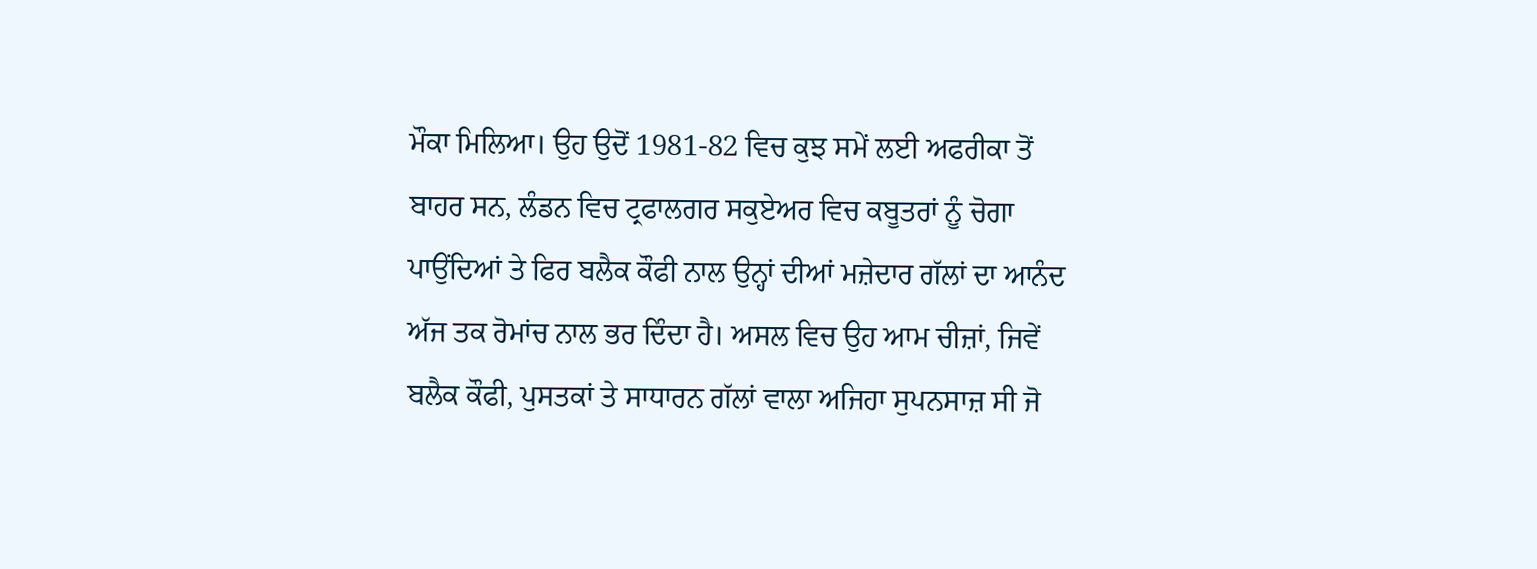ਮੌਕਾ ਮਿਲਿਆ। ਉਹ ਉਦੋਂ 1981-82 ਵਿਚ ਕੁਝ ਸਮੇਂ ਲਈ ਅਫਰੀਕਾ ਤੋਂ ਬਾਹਰ ਸਨ, ਲੰਡਨ ਵਿਚ ਟ੍ਰਫਾਲਗਰ ਸਕੁਏਅਰ ਵਿਚ ਕਬੂਤਰਾਂ ਨੂੰ ਚੋਗਾ ਪਾਉਂਦਿਆਂ ਤੇ ਫਿਰ ਬਲੈਕ ਕੌਫੀ ਨਾਲ ਉਨ੍ਹਾਂ ਦੀਆਂ ਮਜ਼ੇਦਾਰ ਗੱਲਾਂ ਦਾ ਆਨੰਦ ਅੱਜ ਤਕ ਰੋਮਾਂਚ ਨਾਲ ਭਰ ਦਿੰਦਾ ਹੈ। ਅਸਲ ਵਿਚ ਉਹ ਆਮ ਚੀਜ਼ਾਂ, ਜਿਵੇਂ ਬਲੈਕ ਕੌਫੀ, ਪੁਸਤਕਾਂ ਤੇ ਸਾਧਾਰਨ ਗੱਲਾਂ ਵਾਲਾ ਅਜਿਹਾ ਸੁਪਨਸਾਜ਼ ਸੀ ਜੋ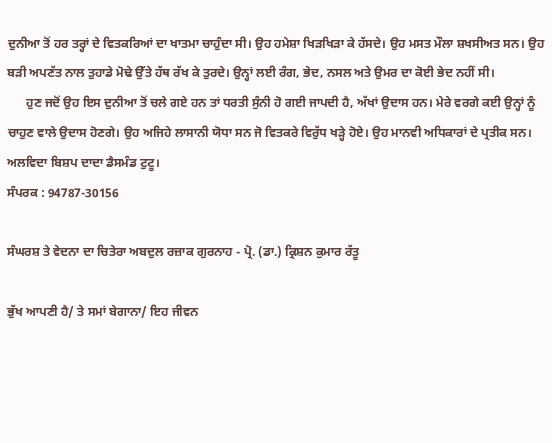ਦੁਨੀਆ ਤੋਂ ਹਰ ਤਰ੍ਹਾਂ ਦੇ ਵਿਤਕਰਿਆਂ ਦਾ ਖਾਤਮਾ ਚਾਹੁੰਦਾ ਸੀ। ਉਹ ਹਮੇਸ਼ਾ ਖਿੜਖਿੜਾ ਕੇ ਹੱਸਦੇ। ਉਹ ਮਸਤ ਮੌਲਾ ਸ਼ਖਸੀਅਤ ਸਨ। ਉਹ ਬੜੀ ਅਪਣੱਤ ਨਾਲ ਤੁਹਾਡੇ ਮੋਢੇ ਉੱਤੇ ਹੱਥ ਰੱਖ ਕੇ ਤੁਰਦੇ। ਉਨ੍ਹਾਂ ਲਈ ਰੰਗ, ਭੇਦ, ਨਸਲ ਅਤੇ ਉਮਰ ਦਾ ਕੋਈ ਭੇਦ ਨਹੀਂ ਸੀ।
      ਹੁਣ ਜਦੋਂ ਉਹ ਇਸ ਦੁਨੀਆ ਤੋਂ ਚਲੇ ਗਏ ਹਨ ਤਾਂ ਧਰਤੀ ਸੁੰਨੀ ਹੋ ਗਈ ਜਾਪਦੀ ਹੈ, ਅੱਖਾਂ ਉਦਾਸ ਹਨ। ਮੇਰੇ ਵਰਗੇ ਕਈ ਉਨ੍ਹਾਂ ਨੂੰ ਚਾਹੁਣ ਵਾਲੇ ਉਦਾਸ ਹੋਣਗੇ। ਉਹ ਅਜਿਹੇ ਲਾਸਾਨੀ ਯੋਧਾ ਸਨ ਜੋ ਵਿਤਕਰੇ ਵਿਰੁੱਧ ਖੜ੍ਹੇ ਹੋਏ। ਉਹ ਮਾਨਵੀ ਅਧਿਕਾਰਾਂ ਦੇ ਪ੍ਰਤੀਕ ਸਨ।
ਅਲਵਿਦਾ ਬਿਸ਼ਪ ਦਾਦਾ ਡੈਸਮੰਡ ਟੁਟੂ।
ਸੰਪਰਕ : 94787-30156

ਸੰਘਰਸ਼ ਤੇ ਵੇਦਨਾ ਦਾ ਚਿਤੇਰਾ ਅਬਦੁਲ ਰਜ਼ਾਕ ਗੁਰਨਾਹ - ਪ੍ਰੋ. (ਡਾ.) ਕ੍ਰਿਸ਼ਨ ਕੁਮਾਰ ਰੱਤੂ

ਭੁੱਖ ਆਪਣੀ ਹੈ/ ਤੇ ਸਮਾਂ ਬੇਗਾਨਾ/ ਇਹ ਜੀਵਨ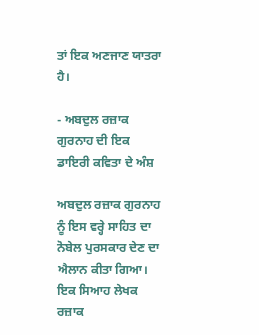ਤਾਂ ਇਕ ਅਣਜਾਣ ਯਾਤਰਾ ਹੈ।

- ਅਬਦੁਲ ਰਜ਼ਾਕ ਗੁਰਨਾਹ ਦੀ ਇਕ ਡਾਇਰੀ ਕਵਿਤਾ ਦੇ ਅੰਸ਼

ਅਬਦੁਲ ਰਜ਼ਾਕ ਗੁਰਨਾਹ ਨੂੰ ਇਸ ਵਰ੍ਹੇ ਸਾਹਿਤ ਦਾ ਨੋਬੇਲ ਪੁਰਸਕਾਰ ਦੇਣ ਦਾ ਐਲਾਨ ਕੀਤਾ ਗਿਆ। ਇਕ ਸਿਆਹ ਲੇਖਕ ਰਜ਼ਾਕ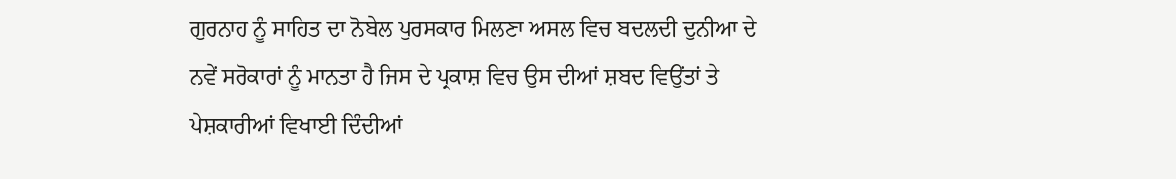ਗੁਰਨਾਹ ਨੂੰ ਸਾਹਿਤ ਦਾ ਨੋਬੇਲ ਪੁਰਸਕਾਰ ਮਿਲਣਾ ਅਸਲ ਵਿਚ ਬਦਲਦੀ ਦੁਨੀਆ ਦੇ ਨਵੇਂ ਸਰੋਕਾਰਾਂ ਨੂੰ ਮਾਨਤਾ ਹੈ ਜਿਸ ਦੇ ਪ੍ਰਕਾਸ਼ ਵਿਚ ਉਸ ਦੀਆਂ ਸ਼ਬਦ ਵਿਉਂਤਾਂ ਤੇ ਪੇਸ਼ਕਾਰੀਆਂ ਵਿਖਾਈ ਦਿੰਦੀਆਂ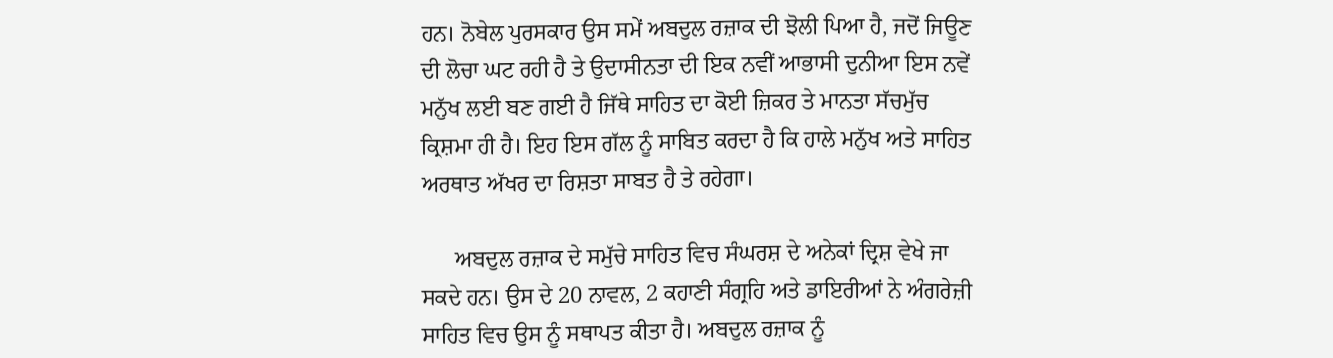ਹਨ। ਨੋਬੇਲ ਪੁਰਸਕਾਰ ਉਸ ਸਮੇਂ ਅਬਦੁਲ ਰਜ਼ਾਕ ਦੀ ਝੋਲੀ ਪਿਆ ਹੈ, ਜਦੋਂ ਜਿਊਣ ਦੀ ਲੋਚਾ ਘਟ ਰਹੀ ਹੈ ਤੇ ਉਦਾਸੀਨਤਾ ਦੀ ਇਕ ਨਵੀਂ ਆਭਾਸੀ ਦੁਨੀਆ ਇਸ ਨਵੇਂ ਮਨੁੱਖ ਲਈ ਬਣ ਗਈ ਹੈ ਜਿੱਥੇ ਸਾਹਿਤ ਦਾ ਕੋਈ ਜ਼ਿਕਰ ਤੇ ਮਾਨਤਾ ਸੱਚਮੁੱਚ ਕ੍ਰਿਸ਼ਮਾ ਹੀ ਹੈ। ਇਹ ਇਸ ਗੱਲ ਨੂੰ ਸਾਬਿਤ ਕਰਦਾ ਹੈ ਕਿ ਹਾਲੇ ਮਨੁੱਖ ਅਤੇ ਸਾਹਿਤ ਅਰਥਾਤ ਅੱਖਰ ਦਾ ਰਿਸ਼ਤਾ ਸਾਬਤ ਹੈ ਤੇ ਰਹੇਗਾ।

      ਅਬਦੁਲ ਰਜ਼ਾਕ ਦੇ ਸਮੁੱਚੇ ਸਾਹਿਤ ਵਿਚ ਸੰਘਰਸ਼ ਦੇ ਅਨੇਕਾਂ ਦ੍ਰਿਸ਼ ਵੇਖੇ ਜਾ ਸਕਦੇ ਹਨ। ਉਸ ਦੇ 20 ਨਾਵਲ, 2 ਕਹਾਣੀ ਸੰਗ੍ਰਹਿ ਅਤੇ ਡਾਇਰੀਆਂ ਨੇ ਅੰਗਰੇਜ਼ੀ ਸਾਹਿਤ ਵਿਚ ਉਸ ਨੂੰ ਸਥਾਪਤ ਕੀਤਾ ਹੈ। ਅਬਦੁਲ ਰਜ਼ਾਕ ਨੂੰ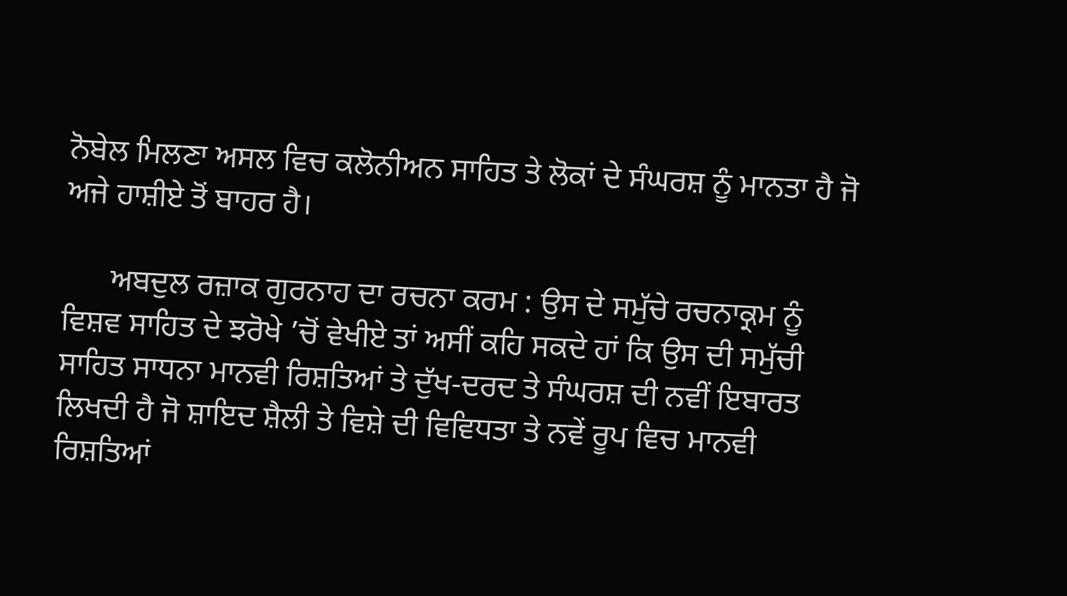ਨੋਬੇਲ ਮਿਲਣਾ ਅਸਲ ਵਿਚ ਕਲੋਨੀਅਨ ਸਾਹਿਤ ਤੇ ਲੋਕਾਂ ਦੇ ਸੰਘਰਸ਼ ਨੂੰ ਮਾਨਤਾ ਹੈ ਜੋ ਅਜੇ ਹਾਸ਼ੀਏ ਤੋਂ ਬਾਹਰ ਹੈ।

      ਅਬਦੁਲ ਰਜ਼ਾਕ ਗੁਰਨਾਹ ਦਾ ਰਚਨਾ ਕਰਮ : ਉਸ ਦੇ ਸਮੁੱਚੇ ਰਚਨਾਕ੍ਰਮ ਨੂੰ ਵਿਸ਼ਵ ਸਾਹਿਤ ਦੇ ਝਰੋਖੇ ’ਚੋਂ ਵੇਖੀਏ ਤਾਂ ਅਸੀਂ ਕਹਿ ਸਕਦੇ ਹਾਂ ਕਿ ਉਸ ਦੀ ਸਮੁੱਚੀ ਸਾਹਿਤ ਸਾਧਨਾ ਮਾਨਵੀ ਰਿਸ਼ਤਿਆਂ ਤੇ ਦੁੱਖ-ਦਰਦ ਤੇ ਸੰਘਰਸ਼ ਦੀ ਨਵੀਂ ਇਬਾਰਤ ਲਿਖਦੀ ਹੈ ਜੋ ਸ਼ਾਇਦ ਸ਼ੈਲੀ ਤੇ ਵਿਸ਼ੇ ਦੀ ਵਿਵਿਧਤਾ ਤੇ ਨਵੇਂ ਰੂਪ ਵਿਚ ਮਾਨਵੀ ਰਿਸ਼ਤਿਆਂ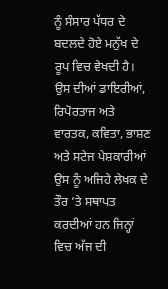ਨੂੰ ਸੰਸਾਰ ਪੱਧਰ ਦੇ ਬਦਲਦੇ ਹੋਏ ਮਨੁੱਖ ਦੇ ਰੂਪ ਵਿਚ ਵੇਖਦੀ ਹੈ। ਉਸ ਦੀਆਂ ਡਾਇਰੀਆਂ, ਰਿਪੋਰਤਾਜ ਅਤੇ ਵਾਰਤਕ, ਕਵਿਤਾ, ਭਾਸ਼ਣ ਅਤੇ ਸਟੇਜ ਪੇਸ਼ਕਾਰੀਆਂ ਉਸ ਨੂੰ ਅਜਿਹੇ ਲੇਖਕ ਦੇ ਤੌਰ ’ਤੇ ਸਥਾਪਤ ਕਰਦੀਆਂ ਹਨ ਜਿਨ੍ਹਾਂ ਵਿਚ ਅੱਜ ਦੀ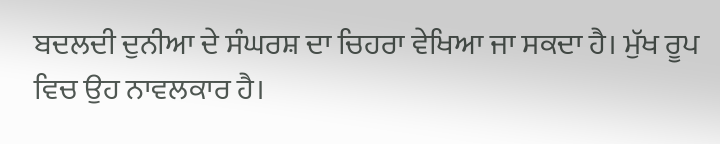ਬਦਲਦੀ ਦੁਨੀਆ ਦੇ ਸੰਘਰਸ਼ ਦਾ ਚਿਹਰਾ ਵੇਖਿਆ ਜਾ ਸਕਦਾ ਹੈ। ਮੁੱਖ ਰੂਪ ਵਿਚ ਉਹ ਨਾਵਲਕਾਰ ਹੈ।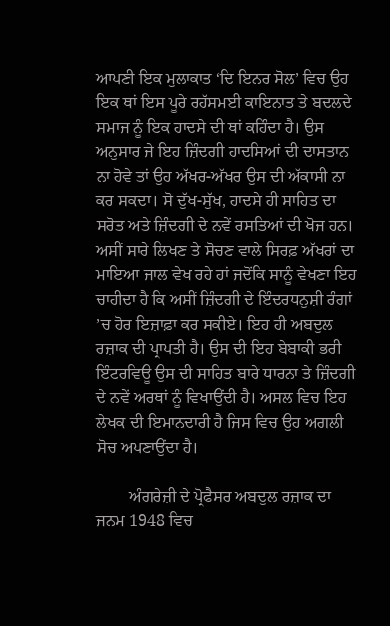ਆਪਣੀ ਇਕ ਮੁਲਾਕਾਤ ‘ਦਿ ਇਨਰ ਸੋਲ’ ਵਿਚ ਉਹ ਇਕ ਥਾਂ ਇਸ ਪੂਰੇ ਰਹੱਸਮਈ ਕਾਇਨਾਤ ਤੇ ਬਦਲਦੇ ਸਮਾਜ ਨੂੰ ਇਕ ਹਾਦਸੇ ਦੀ ਥਾਂ ਕਹਿੰਦਾ ਹੈ। ਉਸ ਅਨੁਸਾਰ ਜੇ ਇਹ ਜ਼ਿੰਦਗੀ ਹਾਦਸਿਆਂ ਦੀ ਦਾਸਤਾਨ ਨਾ ਹੋਵੇ ਤਾਂ ਉਹ ਅੱਖਰ-ਅੱਖਰ ਉਸ ਦੀ ਅੱਕਾਸੀ ਨਾ ਕਰ ਸਕਦਾ। ਸੋ ਦੁੱਖ-ਸੁੱਖ, ਹਾਦਸੇ ਹੀ ਸਾਹਿਤ ਦਾ ਸਰੋਤ ਅਤੇ ਜ਼ਿੰਦਗੀ ਦੇ ਨਵੇਂ ਰਸਤਿਆਂ ਦੀ ਖੋਜ ਹਨ। ਅਸੀਂ ਸਾਰੇ ਲਿਖਣ ਤੇ ਸੋਚਣ ਵਾਲੇ ਸਿਰਫ਼ ਅੱਖਰਾਂ ਦਾ ਮਾਇਆ ਜਾਲ ਵੇਖ ਰਹੇ ਹਾਂ ਜਦੋਂਕਿ ਸਾਨੂੰ ਵੇਖਣਾ ਇਹ ਚਾਹੀਦਾ ਹੈ ਕਿ ਅਸੀਂ ਜ਼ਿੰਦਗੀ ਦੇ ਇੰਦਰਧਨੁਸ਼ੀ ਰੰਗਾਂ ’ਚ ਹੋਰ ਇਜ਼ਾਫ਼ਾ ਕਰ ਸਕੀਏ। ਇਹ ਹੀ ਅਬਦੁਲ ਰਜ਼ਾਕ ਦੀ ਪ੍ਰਾਪਤੀ ਹੈ। ਉਸ ਦੀ ਇਹ ਬੇਬਾਕੀ ਭਰੀ ਇੰਟਰਵਿਊ ਉਸ ਦੀ ਸਾਹਿਤ ਬਾਰੇ ਧਾਰਨਾ ਤੇ ਜ਼ਿੰਦਗੀ ਦੇ ਨਵੇਂ ਅਰਥਾਂ ਨੂੰ ਵਿਖਾਉਂਦੀ ਹੈ। ਅਸਲ ਵਿਚ ਇਹ ਲੇਖਕ ਦੀ ਇਮਾਨਦਾਰੀ ਹੈ ਜਿਸ ਵਿਚ ਉਹ ਅਗਲੀ ਸੋਚ ਅਪਣਾਉਂਦਾ ਹੈ।

        ਅੰਗਰੇਜ਼ੀ ਦੇ ਪ੍ਰੋਫੈਸਰ ਅਬਦੁਲ ਰਜ਼ਾਕ ਦਾ ਜਨਮ 1948 ਵਿਚ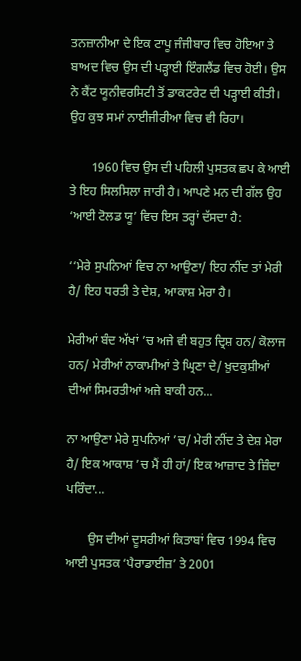ਤਨਜ਼ਾਨੀਆ ਦੇ ਇਕ ਟਾਪੂ ਜੰਜੀਬਾਰ ਵਿਚ ਹੋਇਆ ਤੇ ਬਾਅਦ ਵਿਚ ਉਸ ਦੀ ਪੜ੍ਹਾਈ ਇੰਗਲੈਂਡ ਵਿਚ ਹੋਈ। ਉਸ ਨੇ ਕੈਂਟ ਯੂਨੀਵਰਸਿਟੀ ਤੋਂ ਡਾਕਟਰੇਟ ਦੀ ਪੜ੍ਹਾਈ ਕੀਤੀ। ਉਹ ਕੁਝ ਸਮਾਂ ਨਾਈਜੀਰੀਆ ਵਿਚ ਵੀ ਰਿਹਾ।

       1960 ਵਿਚ ਉਸ ਦੀ ਪਹਿਲੀ ਪੁਸਤਕ ਛਪ ਕੇ ਆਈ ਤੇ ਇਹ ਸਿਲਸਿਲਾ ਜਾਰੀ ਹੈ। ਆਪਣੇ ਮਨ ਦੀ ਗੱਲ ਉਹ ‘ਆਈ ਟੋਲਡ ਯੂ’ ਵਿਚ ਇਸ ਤਰ੍ਹਾਂ ਦੱਸਦਾ ਹੈ:

‘‘ਮੇਰੇ ਸੁਪਨਿਆਂ ਵਿਚ ਨਾ ਆਉਣਾ/ ਇਹ ਨੀਂਦ ਤਾਂ ਮੇਰੀ ਹੈ/ ਇਹ ਧਰਤੀ ਤੇ ਦੇਸ਼, ਆਕਾਸ਼ ਮੇਰਾ ਹੈ।

ਮੇਰੀਆਂ ਬੰਦ ਅੱਖਾਂ ’ਚ ਅਜੇ ਵੀ ਬਹੁਤ ਦ੍ਰਿਸ਼ ਹਨ/ ਕੋਲਾਜ ਹਨ/ ਮੇਰੀਆਂ ਨਾਕਾਮੀਆਂ ਤੇ ਘ੍ਰਿਣਾ ਦੇ/ ਖ਼ੁਦਕੁਸ਼ੀਆਂ ਦੀਆਂ ਸਿਮਰਤੀਆਂ ਅਜੇ ਬਾਕੀ ਹਨ...

ਨਾ ਆਉਣਾ ਮੇਰੇ ਸੁਪਨਿਆਂ ’ਚ/ ਮੇਰੀ ਨੀਂਦ ਤੇ ਦੇਸ਼ ਮੇਰਾ ਹੈ/ ਇਕ ਆਕਾਸ਼ ’ਚ ਮੈਂ ਹੀ ਹਾਂ/ ਇਕ ਆਜ਼ਾਦ ਤੇ ਜ਼ਿੰਦਾ ਪਰਿੰਦਾ...

       ਉਸ ਦੀਆਂ ਦੂਸਰੀਆਂ ਕਿਤਾਬਾਂ ਵਿਚ 1994 ਵਿਚ ਆਈ ਪੁਸਤਕ ‘ਪੈਰਾਡਾਈਜ਼’ ਤੇ 2001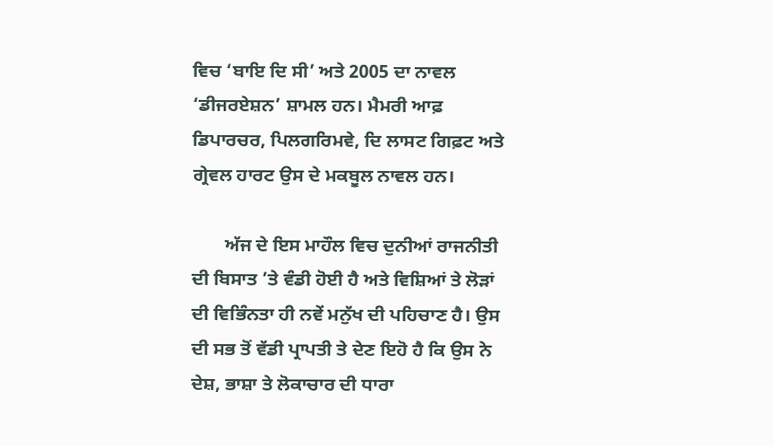ਵਿਚ ‘ਬਾਇ ਦਿ ਸੀ’ ਅਤੇ 2005 ਦਾ ਨਾਵਲ ‘ਡੀਜਰਏਸ਼ਨ’ ਸ਼ਾਮਲ ਹਨ। ਮੈਮਰੀ ਆਫ਼ ਡਿਪਾਰਚਰ, ਪਿਲਗਰਿਮਵੇ, ਦਿ ਲਾਸਟ ਗਿਫ਼ਟ ਅਤੇ ਗ੍ਰੇਵਲ ਹਾਰਟ ਉਸ ਦੇ ਮਕਬੂਲ ਨਾਵਲ ਹਨ।

       ਅੱਜ ਦੇ ਇਸ ਮਾਹੌਲ ਵਿਚ ਦੁਨੀਆਂ ਰਾਜਨੀਤੀ ਦੀ ਬਿਸਾਤ ’ਤੇ ਵੰਡੀ ਹੋਈ ਹੈ ਅਤੇ ਵਿਸ਼ਿਆਂ ਤੇ ਲੋੜਾਂ ਦੀ ਵਿਭਿੰਨਤਾ ਹੀ ਨਵੇਂ ਮਨੁੱਖ ਦੀ ਪਹਿਚਾਣ ਹੈ। ਉਸ ਦੀ ਸਭ ਤੋਂ ਵੱਡੀ ਪ੍ਰਾਪਤੀ ਤੇ ਦੇਣ ਇਹੋ ਹੈ ਕਿ ਉਸ ਨੇ ਦੇਸ਼, ਭਾਸ਼ਾ ਤੇ ਲੋਕਾਚਾਰ ਦੀ ਧਾਰਾ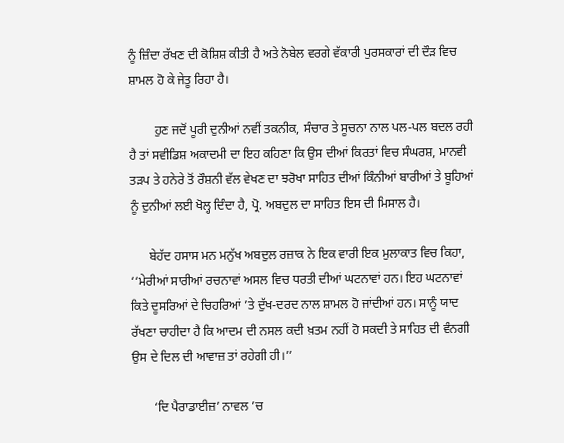ਨੂੰ ਜ਼ਿੰਦਾ ਰੱਖਣ ਦੀ ਕੋਸ਼ਿਸ਼ ਕੀਤੀ ਹੈ ਅਤੇ ਨੋਬੇਲ ਵਰਗੇ ਵੱਕਾਰੀ ਪੁਰਸਕਾਰਾਂ ਦੀ ਦੌੜ ਵਿਚ ਸ਼ਾਮਲ ਹੋ ਕੇ ਜੇਤੂ ਰਿਹਾ ਹੈ।

        ਹੁਣ ਜਦੋਂ ਪੂਰੀ ਦੁਨੀਆਂ ਨਵੀਂ ਤਕਨੀਕ, ਸੰਚਾਰ ਤੇ ਸੂਚਨਾ ਨਾਲ ਪਲ-ਪਲ ਬਦਲ ਰਹੀ ਹੈ ਤਾਂ ਸਵੀਡਿਸ਼ ਅਕਾਦਮੀ ਦਾ ਇਹ ਕਹਿਣਾ ਕਿ ਉਸ ਦੀਆਂ ਕਿਰਤਾਂ ਵਿਚ ਸੰਘਰਸ਼, ਮਾਨਵੀ ਤੜਪ ਤੇ ਹਨੇਰੇ ਤੋਂ ਰੌਸ਼ਨੀ ਵੱਲ ਵੇਖਣ ਦਾ ਝਰੋਖਾ ਸਾਹਿਤ ਦੀਆਂ ਕਿੰਨੀਆਂ ਬਾਰੀਆਂ ਤੇ ਬੂਹਿਆਂ ਨੂੰ ਦੁਨੀਆਂ ਲਈ ਖੋਲ੍ਹ ਦਿੰਦਾ ਹੈ, ਪ੍ਰੋ. ਅਬਦੁਲ ਦਾ ਸਾਹਿਤ ਇਸ ਦੀ ਮਿਸਾਲ ਹੈ।

      ਬੇਹੱਦ ਹਸਾਸ ਮਨ ਮਨੁੱਖ ਅਬਦੁਲ ਰਜ਼ਾਕ ਨੇ ਇਕ ਵਾਰੀ ਇਕ ਮੁਲਾਕਾਤ ਵਿਚ ਕਿਹਾ, ‘‘ਮੇਰੀਆਂ ਸਾਰੀਆਂ ਰਚਨਾਵਾਂ ਅਸਲ ਵਿਚ ਧਰਤੀ ਦੀਆਂ ਘਟਨਾਵਾਂ ਹਨ। ਇਹ ਘਟਨਾਵਾਂ ਕਿਤੇ ਦੂਸਰਿਆਂ ਦੇ ਚਿਹਰਿਆਂ ’ਤੇ ਦੁੱਖ-ਦਰਦ ਨਾਲ ਸ਼ਾਮਲ ਹੋ ਜਾਂਦੀਆਂ ਹਨ। ਸਾਨੂੰ ਯਾਦ ਰੱਖਣਾ ਚਾਹੀਦਾ ਹੈ ਕਿ ਆਦਮ ਦੀ ਨਸਲ ਕਦੀ ਖ਼ਤਮ ਨਹੀਂ ਹੋ ਸਕਦੀ ਤੇ ਸਾਹਿਤ ਦੀ ਵੰਨਗੀ ਉਸ ਦੇ ਦਿਲ ਦੀ ਆਵਾਜ਼ ਤਾਂ ਰਹੇਗੀ ਹੀ।’’

       ‘ਦਿ ਪੈਰਾਡਾਈਜ਼’ ਨਾਵਲ ’ਚ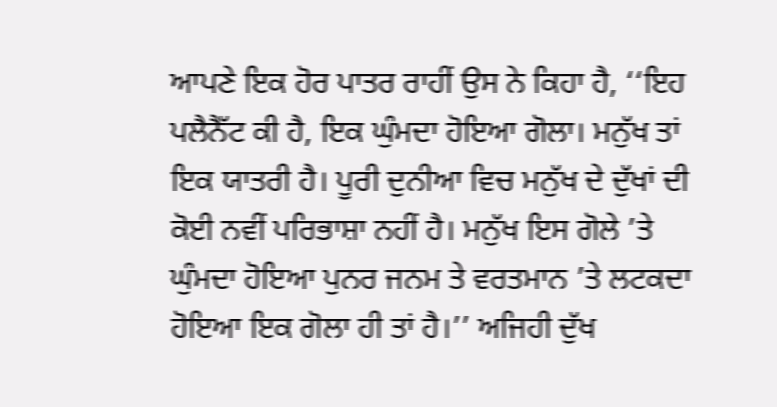ਆਪਣੇ ਇਕ ਹੋਰ ਪਾਤਰ ਰਾਹੀਂ ਉਸ ਨੇ ਕਿਹਾ ਹੈ, ‘‘ਇਹ ਪਲੈਨੈੱਟ ਕੀ ਹੈ, ਇਕ ਘੁੰਮਦਾ ਹੋਇਆ ਗੋਲਾ। ਮਨੁੱਖ ਤਾਂ ਇਕ ਯਾਤਰੀ ਹੈ। ਪੂਰੀ ਦੁਨੀਆ ਵਿਚ ਮਨੁੱਖ ਦੇ ਦੁੱਖਾਂ ਦੀ ਕੋਈ ਨਵੀਂ ਪਰਿਭਾਸ਼ਾ ਨਹੀਂ ਹੈ। ਮਨੁੱਖ ਇਸ ਗੋਲੇ ’ਤੇ ਘੁੰਮਦਾ ਹੋਇਆ ਪੁਨਰ ਜਨਮ ਤੇ ਵਰਤਮਾਨ ’ਤੇ ਲਟਕਦਾ ਹੋਇਆ ਇਕ ਗੋਲਾ ਹੀ ਤਾਂ ਹੈ।’’ ਅਜਿਹੀ ਦੁੱਖ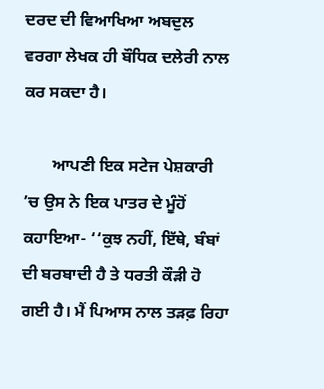ਦਰਦ ਦੀ ਵਿਆਖਿਆ ਅਬਦੁਲ ਵਰਗਾ ਲੇਖਕ ਹੀ ਬੌਧਿਕ ਦਲੇਰੀ ਨਾਲ ਕਰ ਸਕਦਾ ਹੈ।

       ਆਪਣੀ ਇਕ ਸਟੇਜ ਪੇਸ਼ਕਾਰੀ ’ਚ ਉਸ ਨੇ ਇਕ ਪਾਤਰ ਦੇ ਮੂੰਹੋਂ ਕਹਾਇਆ- ‘‘ਕੁਝ ਨਹੀਂ, ਇੱਥੇ, ਬੰਬਾਂ ਦੀ ਬਰਬਾਦੀ ਹੈ ਤੇ ਧਰਤੀ ਕੌੜੀ ਹੋ ਗਈ ਹੈ। ਮੈਂ ਪਿਆਸ ਨਾਲ ਤੜਫ਼ ਰਿਹਾ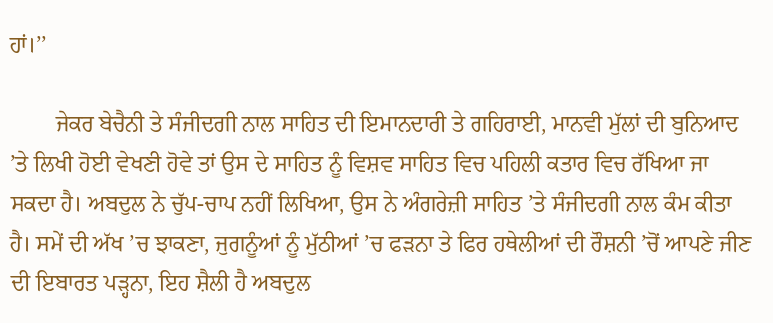ਹਾਂ।’’

        ਜੇਕਰ ਬੇਚੈਨੀ ਤੇ ਸੰਜੀਦਗੀ ਨਾਲ ਸਾਹਿਤ ਦੀ ਇਮਾਨਦਾਰੀ ਤੇ ਗਹਿਰਾਈ, ਮਾਨਵੀ ਮੁੱਲਾਂ ਦੀ ਬੁਨਿਆਦ ’ਤੇ ਲਿਖੀ ਹੋਈ ਵੇਖਣੀ ਹੋਵੇ ਤਾਂ ਉਸ ਦੇ ਸਾਹਿਤ ਨੂੰ ਵਿਸ਼ਵ ਸਾਹਿਤ ਵਿਚ ਪਹਿਲੀ ਕਤਾਰ ਵਿਚ ਰੱਖਿਆ ਜਾ ਸਕਦਾ ਹੈ। ਅਬਦੁਲ ਨੇ ਚੁੱਪ-ਚਾਪ ਨਹੀਂ ਲਿਖਿਆ, ਉਸ ਨੇ ਅੰਗਰੇਜ਼ੀ ਸਾਹਿਤ ’ਤੇ ਸੰਜੀਦਗੀ ਨਾਲ ਕੰਮ ਕੀਤਾ ਹੈ। ਸਮੇਂ ਦੀ ਅੱਖ ’ਚ ਝਾਕਣਾ, ਜੁਗਨੂੰਆਂ ਨੂੰ ਮੁੱਠੀਆਂ ’ਚ ਫੜਨਾ ਤੇ ਫਿਰ ਹਥੇਲੀਆਂ ਦੀ ਰੌਸ਼ਨੀ ’ਚੋਂ ਆਪਣੇ ਜੀਣ ਦੀ ਇਬਾਰਤ ਪੜ੍ਹਨਾ, ਇਹ ਸ਼ੈਲੀ ਹੈ ਅਬਦੁਲ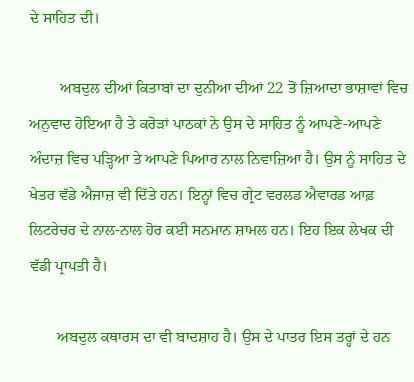ਦੇ ਸਾਹਿਤ ਦੀ।

        ਅਬਦੁਲ ਦੀਆਂ ਕਿਤਾਬਾਂ ਦਾ ਦੁਨੀਆ ਦੀਆਂ 22 ਤੋਂ ਜ਼ਿਆਦਾ ਭਾਸ਼ਾਵਾਂ ਵਿਚ ਅਨੁਵਾਦ ਹੋਇਆ ਹੈ ਤੇ ਕਰੋੜਾਂ ਪਾਠਕਾਂ ਨੇ ਉਸ ਦੇ ਸਾਹਿਤ ਨੂੰ ਆਪਣੇ-ਆਪਣੇ ਅੰਦਾਜ਼ ਵਿਚ ਪੜ੍ਹਿਆ ਤੇ ਆਪਣੇ ਪਿਆਰ ਨਾਲ ਨਿਵਾਜ਼ਿਆ ਹੈ। ਉਸ ਨੂੰ ਸਾਹਿਤ ਦੇ ਖੇਤਰ ਵੱਡੇ ਐਜਾਜ਼ ਵੀ ਦਿੱਤੇ ਹਨ। ਇਨ੍ਹਾਂ ਵਿਚ ਗ੍ਰੇਟ ਵਰਲਡ ਐਵਾਰਡ ਆਫ਼ ਲਿਟਰੇਚਰ ਦੇ ਨਾਲ-ਨਾਲ ਹੋਰ ਕਈ ਸਨਮਾਨ ਸ਼ਾਮਲ ਹਨ। ਇਹ ਇਕ ਲੇਖਕ ਦੀ ਵੱਡੀ ਪ੍ਰਾਪਤੀ ਹੈ।

       ਅਬਦੁਲ ਕਥਾਰਸ ਦਾ ਵੀ ਬਾਦਸ਼ਾਹ ਹੈ। ਉਸ ਦੇ ਪਾਤਰ ਇਸ ਤਰ੍ਹਾਂ ਦੇ ਹਨ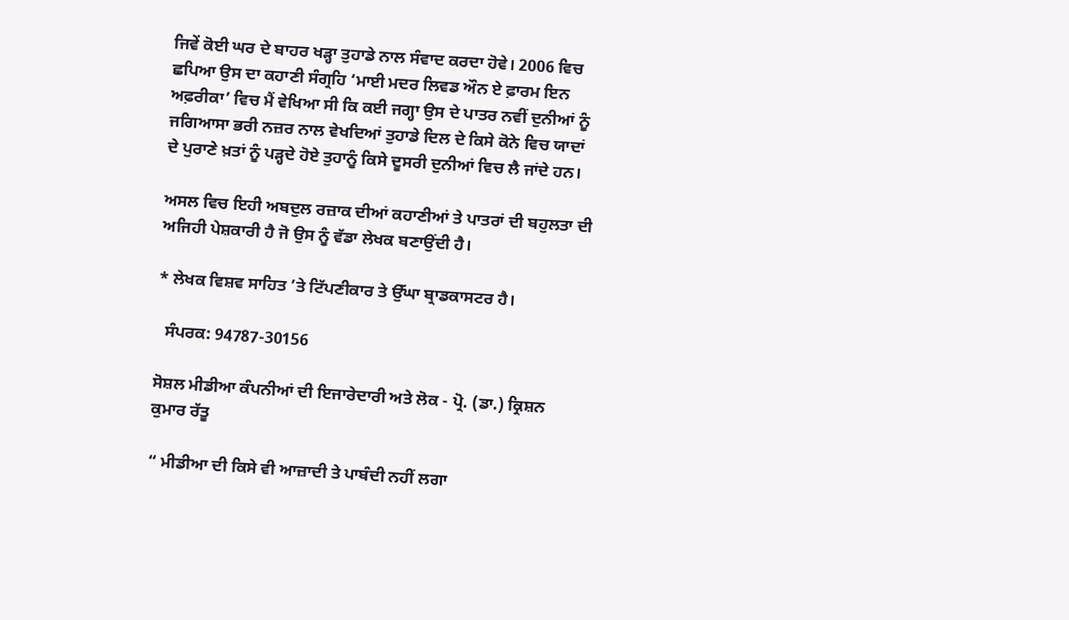ਜਿਵੇਂ ਕੋਈ ਘਰ ਦੇ ਬਾਹਰ ਖੜ੍ਹਾ ਤੁਹਾਡੇ ਨਾਲ ਸੰਵਾਦ ਕਰਦਾ ਹੋਵੇ। 2006 ਵਿਚ ਛਪਿਆ ਉਸ ਦਾ ਕਹਾਣੀ ਸੰਗ੍ਰਹਿ ‘ਮਾਈ ਮਦਰ ਲਿਵਡ ਔਨ ਏ ਫ਼ਾਰਮ ਇਨ ਅਫ਼ਰੀਕਾ’ ਵਿਚ ਮੈਂ ਵੇਖਿਆ ਸੀ ਕਿ ਕਈ ਜਗ੍ਹਾ ਉਸ ਦੇ ਪਾਤਰ ਨਵੀਂ ਦੁਨੀਆਂ ਨੂੰ ਜਗਿਆਸਾ ਭਰੀ ਨਜ਼ਰ ਨਾਲ ਵੇਖਦਿਆਂ ਤੁਹਾਡੇ ਦਿਲ ਦੇ ਕਿਸੇ ਕੋਨੇ ਵਿਚ ਯਾਦਾਂ ਦੇ ਪੁਰਾਣੇ ਖ਼ਤਾਂ ਨੂੰ ਪੜ੍ਹਦੇ ਹੋਏ ਤੁਹਾਨੂੰ ਕਿਸੇ ਦੂਸਰੀ ਦੁਨੀਆਂ ਵਿਚ ਲੈ ਜਾਂਦੇ ਹਨ।

ਅਸਲ ਵਿਚ ਇਹੀ ਅਬਦੁਲ ਰਜ਼ਾਕ ਦੀਆਂ ਕਹਾਣੀਆਂ ਤੇ ਪਾਤਰਾਂ ਦੀ ਬਹੁਲਤਾ ਦੀ ਅਜਿਹੀ ਪੇਸ਼ਕਾਰੀ ਹੈ ਜੋ ਉਸ ਨੂੰ ਵੱਡਾ ਲੇਖਕ ਬਣਾਉਂਦੀ ਹੈ।

* ਲੇਖਕ ਵਿਸ਼ਵ ਸਾਹਿਤ ’ਤੇ ਟਿੱਪਣੀਕਾਰ ਤੇ ਉੱਘਾ ਬ੍ਰਾਡਕਾਸਟਰ ਹੈ।

  ਸੰਪਰਕ: 94787-30156

ਸੋਸ਼ਲ ਮੀਡੀਆ ਕੰਪਨੀਆਂ ਦੀ ਇਜਾਰੇਦਾਰੀ ਅਤੇ ਲੋਕ - ਪ੍ਰੋ. (ਡਾ.) ਕ੍ਰਿਸ਼ਨ ਕੁਮਾਰ ਰੱਤੂ

“ ਮੀਡੀਆ ਦੀ ਕਿਸੇ ਵੀ ਆਜ਼ਾਦੀ ਤੇ ਪਾਬੰਦੀ ਨਹੀਂ ਲਗਾ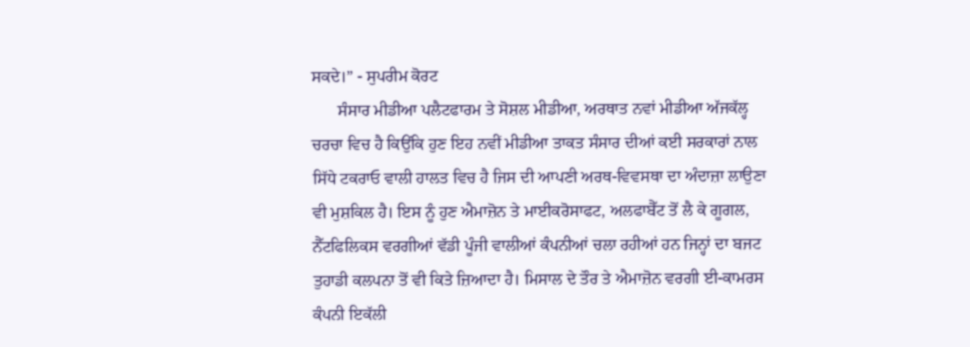ਸਕਦੇ।” - ਸੁਪਰੀਮ ਕੋਰਟ
      ਸੰਸਾਰ ਮੀਡੀਆ ਪਲੈਟਫਾਰਮ ਤੇ ਸੋਸ਼ਲ ਮੀਡੀਆ, ਅਰਥਾਤ ਨਵਾਂ ਮੀਡੀਆ ਅੱਜਕੱਲ੍ਹ ਚਰਚਾ ਵਿਚ ਹੈ ਕਿਉਂਕਿ ਹੁਣ ਇਹ ਨਵੀਂ ਮੀਡੀਆ ਤਾਕਤ ਸੰਸਾਰ ਦੀਆਂ ਕਈ ਸਰਕਾਰਾਂ ਨਾਲ ਸਿੱਧੇ ਟਕਰਾਓ ਵਾਲੀ ਹਾਲਤ ਵਿਚ ਹੈ ਜਿਸ ਦੀ ਆਪਣੀ ਅਰਥ-ਵਿਵਸਥਾ ਦਾ ਅੰਦਾਜ਼ਾ ਲਾਉਣਾ ਵੀ ਮੁਸ਼ਕਿਲ ਹੈ। ਇਸ ਨੂੰ ਹੁਣ ਐਮਾਜ਼ੋਨ ਤੇ ਮਾਈਕਰੋਸਾਫਟ, ਅਲਫਾਬੈੱਟ ਤੋਂ ਲੈ ਕੇ ਗੂਗਲ, ਨੈੱਟਫਿਲਿਕਸ ਵਰਗੀਆਂ ਵੱਡੀ ਪੂੰਜੀ ਵਾਲੀਆਂ ਕੰਪਨੀਆਂ ਚਲਾ ਰਹੀਆਂ ਹਨ ਜਿਨ੍ਹਾਂ ਦਾ ਬਜਟ ਤੁਹਾਡੀ ਕਲਪਨਾ ਤੋਂ ਵੀ ਕਿਤੇ ਜ਼ਿਆਦਾ ਹੈ। ਮਿਸਾਲ ਦੇ ਤੌਰ ਤੇ ਐਮਾਜ਼ੋਨ ਵਰਗੀ ਈ-ਕਾਮਰਸ ਕੰਪਨੀ ਇਕੱਲੀ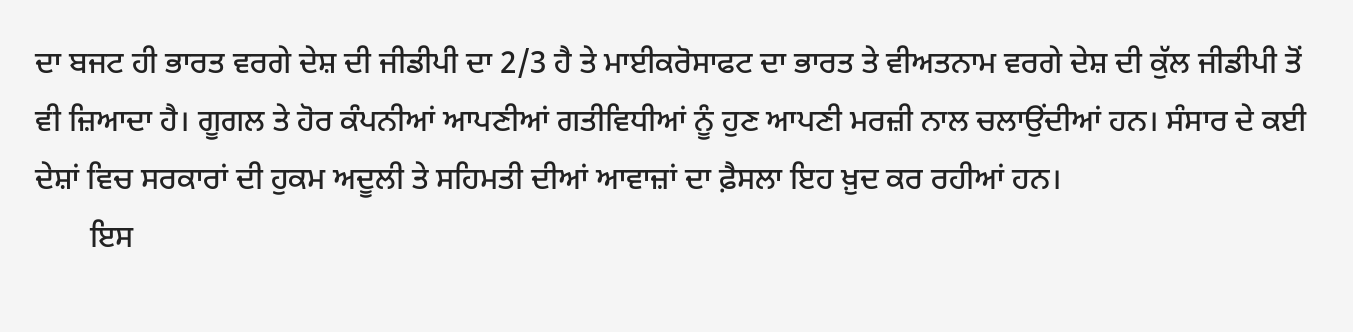ਦਾ ਬਜਟ ਹੀ ਭਾਰਤ ਵਰਗੇ ਦੇਸ਼ ਦੀ ਜੀਡੀਪੀ ਦਾ 2/3 ਹੈ ਤੇ ਮਾਈਕਰੋਸਾਫਟ ਦਾ ਭਾਰਤ ਤੇ ਵੀਅਤਨਾਮ ਵਰਗੇ ਦੇਸ਼ ਦੀ ਕੁੱਲ ਜੀਡੀਪੀ ਤੋਂ ਵੀ ਜ਼ਿਆਦਾ ਹੈ। ਗੂਗਲ ਤੇ ਹੋਰ ਕੰਪਨੀਆਂ ਆਪਣੀਆਂ ਗਤੀਵਿਧੀਆਂ ਨੂੰ ਹੁਣ ਆਪਣੀ ਮਰਜ਼ੀ ਨਾਲ ਚਲਾਉਂਦੀਆਂ ਹਨ। ਸੰਸਾਰ ਦੇ ਕਈ ਦੇਸ਼ਾਂ ਵਿਚ ਸਰਕਾਰਾਂ ਦੀ ਹੁਕਮ ਅਦੂਲੀ ਤੇ ਸਹਿਮਤੀ ਦੀਆਂ ਆਵਾਜ਼ਾਂ ਦਾ ਫ਼ੈਸਲਾ ਇਹ ਖ਼ੁਦ ਕਰ ਰਹੀਆਂ ਹਨ।
       ਇਸ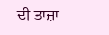ਦੀ ਤਾਜ਼ਾ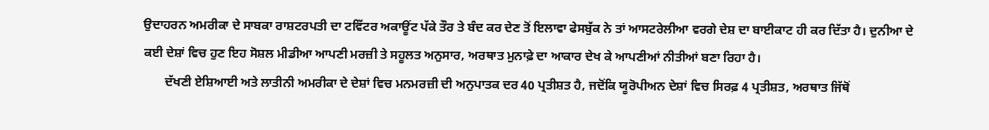ਉਦਾਹਰਨ ਅਮਰੀਕਾ ਦੇ ਸਾਬਕਾ ਰਾਸ਼ਟਰਪਤੀ ਦਾ ਟਵਿੱਟਰ ਅਕਾਊਂਟ ਪੱਕੇ ਤੌਰ ਤੇ ਬੰਦ ਕਰ ਦੇਣ ਤੋਂ ਇਲਾਵਾ ਫੇਸਬੁੱਕ ਨੇ ਤਾਂ ਆਸਟਰੇਲੀਆ ਵਰਗੇ ਦੇਸ਼ ਦਾ ਬਾਈਕਾਟ ਹੀ ਕਰ ਦਿੱਤਾ ਹੈ। ਦੁਨੀਆ ਦੇ ਕਈ ਦੇਸ਼ਾਂ ਵਿਚ ਹੁਣ ਇਹ ਸੋਸ਼ਲ ਮੀਡੀਆ ਆਪਣੀ ਮਰਜ਼ੀ ਤੇ ਸਹੂਲਤ ਅਨੁਸਾਰ, ਅਰਥਾਤ ਮੁਨਾਫ਼ੇ ਦਾ ਆਕਾਰ ਦੇਖ ਕੇ ਆਪਣੀਆਂ ਨੀਤੀਆਂ ਬਣਾ ਰਿਹਾ ਹੈ।
       ਦੱਖਣੀ ਏਸ਼ਿਆਈ ਅਤੇ ਲਾਤੀਨੀ ਅਮਰੀਕਾ ਦੇ ਦੇਸ਼ਾਂ ਵਿਚ ਮਨਮਰਜ਼ੀ ਦੀ ਅਨੁਪਾਤਕ ਦਰ 40 ਪ੍ਰਤੀਸ਼ਤ ਹੈ, ਜਦੋਂਕਿ ਯੂਰੋਪੀਅਨ ਦੇਸ਼ਾਂ ਵਿਚ ਸਿਰਫ਼ 4 ਪ੍ਰਤੀਸ਼ਤ, ਅਰਥਾਤ ਜਿੱਥੋਂ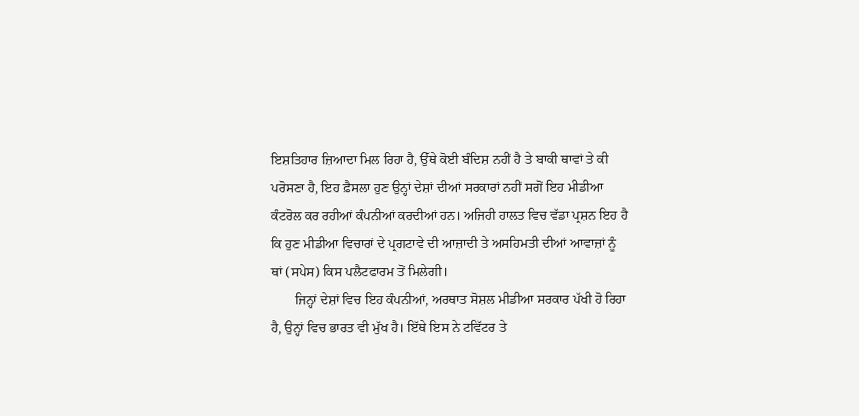ਇਸ਼ਤਿਹਾਰ ਜ਼ਿਆਦਾ ਮਿਲ ਰਿਹਾ ਹੈ, ਉੱਥੇ ਕੋਈ ਬੰਦਿਸ਼ ਨਹੀਂ ਹੈ ਤੇ ਬਾਕੀ ਥਾਵਾਂ ਤੇ ਕੀ ਪਰੋਸਣਾ ਹੈ, ਇਹ ਫ਼ੈਸਲਾ ਹੁਣ ਉਨ੍ਹਾਂ ਦੇਸ਼ਾਂ ਦੀਆਂ ਸਰਕਾਰਾਂ ਨਹੀਂ ਸਗੋਂ ਇਹ ਮੀਡੀਆ ਕੰਟਰੋਲ ਕਰ ਰਹੀਆਂ ਕੰਪਨੀਆਂ ਕਰਦੀਆਂ ਹਨ। ਅਜਿਹੀ ਹਾਲਤ ਵਿਚ ਵੱਡਾ ਪ੍ਰਸ਼ਨ ਇਹ ਹੈ ਕਿ ਹੁਣ ਮੀਡੀਆ ਵਿਚਾਰਾਂ ਦੇ ਪ੍ਰਗਟਾਵੇ ਦੀ ਆਜ਼ਾਦੀ ਤੇ ਅਸਹਿਮਤੀ ਦੀਆਂ ਆਵਾਜ਼ਾਂ ਨੂੰ ਥਾਂ (ਸਪੇਸ) ਕਿਸ ਪਲੈਟਫਾਰਮ ਤੋਂ ਮਿਲੇਗੀ।
       ਜਿਨ੍ਹਾਂ ਦੇਸ਼ਾਂ ਵਿਚ ਇਹ ਕੰਪਨੀਆਂ, ਅਰਥਾਤ ਸੋਸ਼ਲ ਮੀਡੀਆ ਸਰਕਾਰ ਪੱਖੀ ਹੋ ਰਿਹਾ ਹੈ, ਉਨ੍ਹਾਂ ਵਿਚ ਭਾਰਤ ਵੀ ਮੁੱਖ ਹੈ। ਇੱਥੇ ਇਸ ਨੇ ਟਵਿੱਟਰ ਤੇ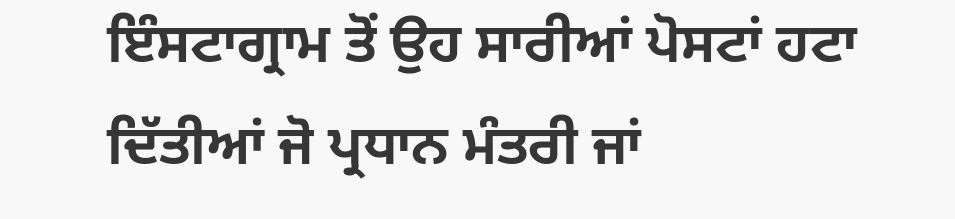ਇੰਸਟਾਗ੍ਰਾਮ ਤੋਂ ਉਹ ਸਾਰੀਆਂ ਪੋਸਟਾਂ ਹਟਾ ਦਿੱਤੀਆਂ ਜੋ ਪ੍ਰਧਾਨ ਮੰਤਰੀ ਜਾਂ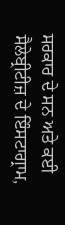ਸਰਕਾਰ ਦੇ ਸਨ ਅਤੇ ਕਈ ਸੈਲੇਬ੍ਰੀਟੀਜ਼ ਦੇ ਇੰਸਟਾਗ੍ਰਾਮ,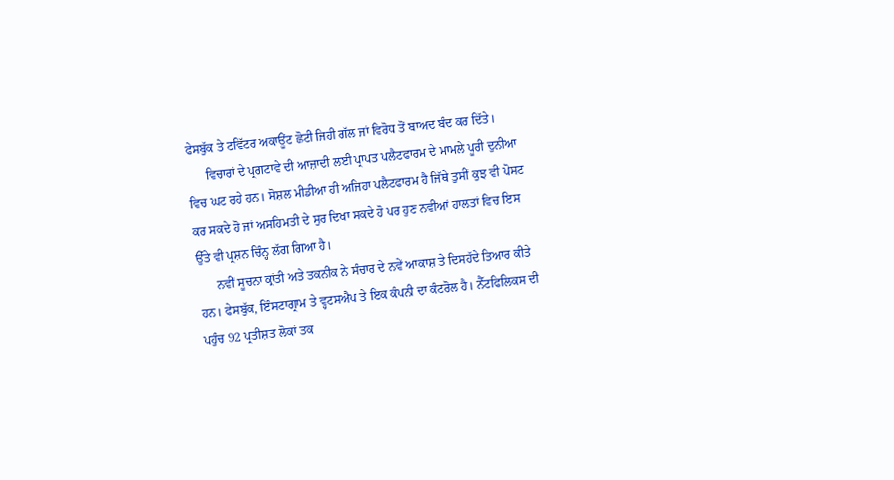ਫੇਸਬੁੱਕ ਤੇ ਟਵਿੱਟਰ ਅਕਾਊਂਟ ਛੋਟੀ ਜਿਹੀ ਗੱਲ ਜਾਂ ਵਿਰੋਧ ਤੋਂ ਬਾਅਦ ਬੰਦ ਕਰ ਦਿੱਤੇ।
      ਵਿਚਾਰਾਂ ਦੇ ਪ੍ਰਗਟਾਵੇ ਦੀ ਆਜ਼ਾਦੀ ਲਈ ਪ੍ਰਾਪਤ ਪਲੈਟਫਾਰਮ ਦੇ ਮਾਮਲੇ ਪੂਰੀ ਦੁਨੀਆ ਵਿਚ ਘਟ ਰਹੇ ਹਨ। ਸੋਸ਼ਲ ਮੀਡੀਆ ਹੀ ਅਜਿਹਾ ਪਲੈਟਫਾਰਮ ਹੈ ਜਿੱਥੇ ਤੁਸੀਂ ਕੁਝ ਵੀ ਪੋਸਟ ਕਰ ਸਕਦੇ ਹੋ ਜਾਂ ਅਸਹਿਮਤੀ ਦੇ ਸੁਰ ਦਿਖਾ ਸਕਦੇ ਹੋ ਪਰ ਹੁਣ ਨਵੀਆਂ ਹਾਲਤਾਂ ਵਿਚ ਇਸ ਉੱਤੇ ਵੀ ਪ੍ਰਸ਼ਨ ਚਿੰਨ੍ਹ ਲੱਗ ਗਿਆ ਹੈ।
      ਨਵੀਂ ਸੂਚਨਾ ਕ੍ਰਾਂਤੀ ਅਤੇ ਤਕਨੀਕ ਨੇ ਸੰਚਾਰ ਦੇ ਨਵੇਂ ਆਕਾਸ਼ ਤੇ ਦਿਸਹੱਦੇ ਤਿਆਰ ਕੀਤੇ ਹਨ। ਫੇਸਬੁੱਕ, ਇੰਸਟਾਗ੍ਰਾਮ ਤੇ ਵ੍ਹਟਸਐਪ ਤੇ ਇਕ ਕੰਪਨੀ ਦਾ ਕੰਟਰੋਲ ਹੈ। ਨੈੱਟਫਿਲਿਕਸ ਦੀ ਪਹੁੰਚ 92 ਪ੍ਰਤੀਸ਼ਤ ਲੋਕਾਂ ਤਕ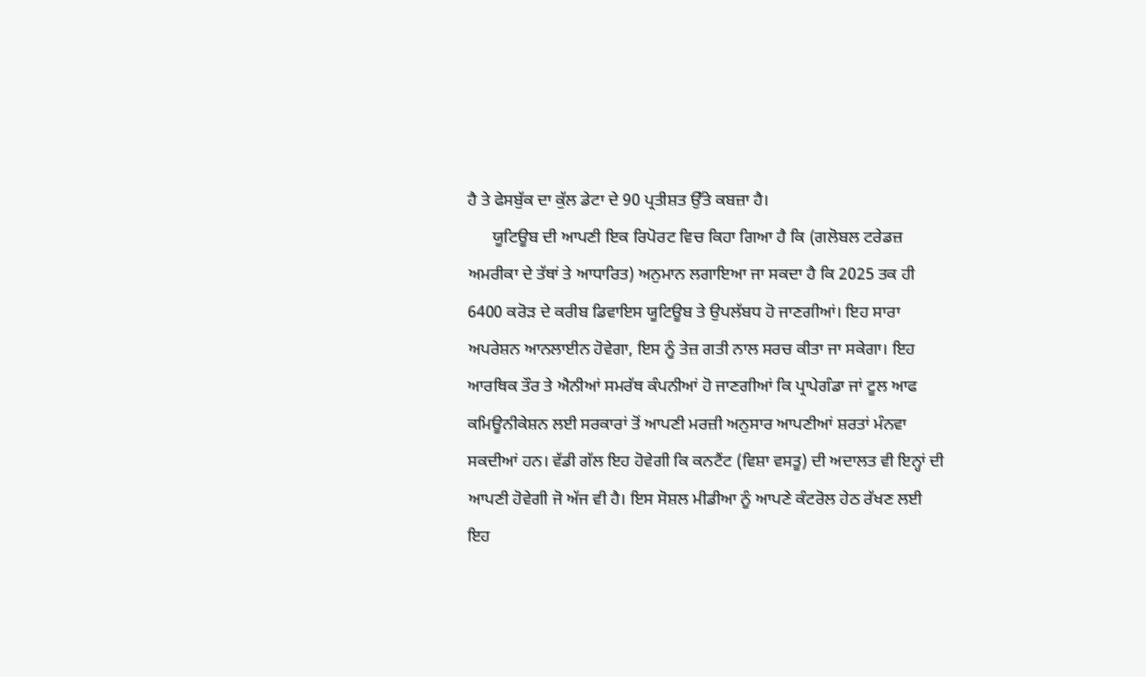ਹੈ ਤੇ ਫੇਸਬੁੱਕ ਦਾ ਕੁੱਲ ਡੇਟਾ ਦੇ 90 ਪ੍ਰਤੀਸ਼ਤ ਉੱਤੇ ਕਬਜ਼ਾ ਹੈ।
      ਯੂਟਿਊਬ ਦੀ ਆਪਣੀ ਇਕ ਰਿਪੋਰਟ ਵਿਚ ਕਿਹਾ ਗਿਆ ਹੈ ਕਿ (ਗਲੋਬਲ ਟਰੇਡਜ਼ ਅਮਰੀਕਾ ਦੇ ਤੱਥਾਂ ਤੇ ਆਧਾਰਿਤ) ਅਨੁਮਾਨ ਲਗਾਇਆ ਜਾ ਸਕਦਾ ਹੈ ਕਿ 2025 ਤਕ ਹੀ 6400 ਕਰੋੜ ਦੇ ਕਰੀਬ ਡਿਵਾਇਸ ਯੂਟਿਊਬ ਤੇ ਉਪਲੱਬਧ ਹੋ ਜਾਣਗੀਆਂ। ਇਹ ਸਾਰਾ ਅਪਰੇਸ਼ਨ ਆਨਲਾਈਨ ਹੋਵੇਗਾ, ਇਸ ਨੂੰ ਤੇਜ਼ ਗਤੀ ਨਾਲ ਸਰਚ ਕੀਤਾ ਜਾ ਸਕੇਗਾ। ਇਹ ਆਰਥਿਕ ਤੌਰ ਤੇ ਐਨੀਆਂ ਸਮਰੱਥ ਕੰਪਨੀਆਂ ਹੋ ਜਾਣਗੀਆਂ ਕਿ ਪ੍ਰਾਪੇਗੰਡਾ ਜਾਂ ਟੂਲ ਆਫ ਕਮਿਊਨੀਕੇਸ਼ਨ ਲਈ ਸਰਕਾਰਾਂ ਤੋਂ ਆਪਣੀ ਮਰਜ਼ੀ ਅਨੁਸਾਰ ਆਪਣੀਆਂ ਸ਼ਰਤਾਂ ਮੰਨਵਾ ਸਕਦੀਆਂ ਹਨ। ਵੱਡੀ ਗੱਲ ਇਹ ਹੋਵੇਗੀ ਕਿ ਕਨਟੈਂਟ (ਵਿਸ਼ਾ ਵਸਤੂ) ਦੀ ਅਦਾਲਤ ਵੀ ਇਨ੍ਹਾਂ ਦੀ ਆਪਣੀ ਹੋਵੇਗੀ ਜੋ ਅੱਜ ਵੀ ਹੈ। ਇਸ ਸੋਸ਼ਲ ਮੀਡੀਆ ਨੂੰ ਆਪਣੇ ਕੰਟਰੋਲ ਹੇਠ ਰੱਖਣ ਲਈ ਇਹ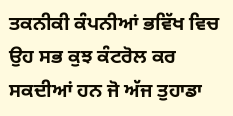ਤਕਨੀਕੀ ਕੰਪਨੀਆਂ ਭਵਿੱਖ ਵਿਚ ਉਹ ਸਭ ਕੁਝ ਕੰਟਰੋਲ ਕਰ ਸਕਦੀਆਂ ਹਨ ਜੋ ਅੱਜ ਤੁਹਾਡਾ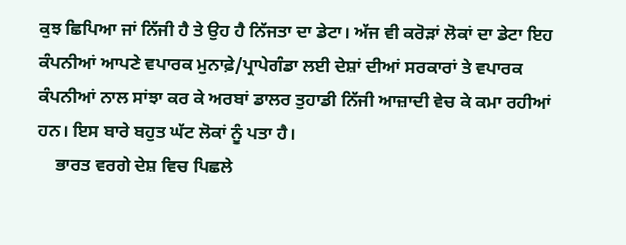ਕੁਝ ਛਿਪਿਆ ਜਾਂ ਨਿੱਜੀ ਹੈ ਤੇ ਉਹ ਹੈ ਨਿੱਜਤਾ ਦਾ ਡੇਟਾ। ਅੱਜ ਵੀ ਕਰੋੜਾਂ ਲੋਕਾਂ ਦਾ ਡੇਟਾ ਇਹ ਕੰਪਨੀਆਂ ਆਪਣੇ ਵਪਾਰਕ ਮੁਨਾਫ਼ੇ/ਪ੍ਰਾਪੇਗੰਡਾ ਲਈ ਦੇਸ਼ਾਂ ਦੀਆਂ ਸਰਕਾਰਾਂ ਤੇ ਵਪਾਰਕ ਕੰਪਨੀਆਂ ਨਾਲ ਸਾਂਝਾ ਕਰ ਕੇ ਅਰਬਾਂ ਡਾਲਰ ਤੁਹਾਡੀ ਨਿੱਜੀ ਆਜ਼ਾਦੀ ਵੇਚ ਕੇ ਕਮਾ ਰਹੀਆਂ ਹਨ। ਇਸ ਬਾਰੇ ਬਹੁਤ ਘੱਟ ਲੋਕਾਂ ਨੂੰ ਪਤਾ ਹੈ।
    ਭਾਰਤ ਵਰਗੇ ਦੇਸ਼ ਵਿਚ ਪਿਛਲੇ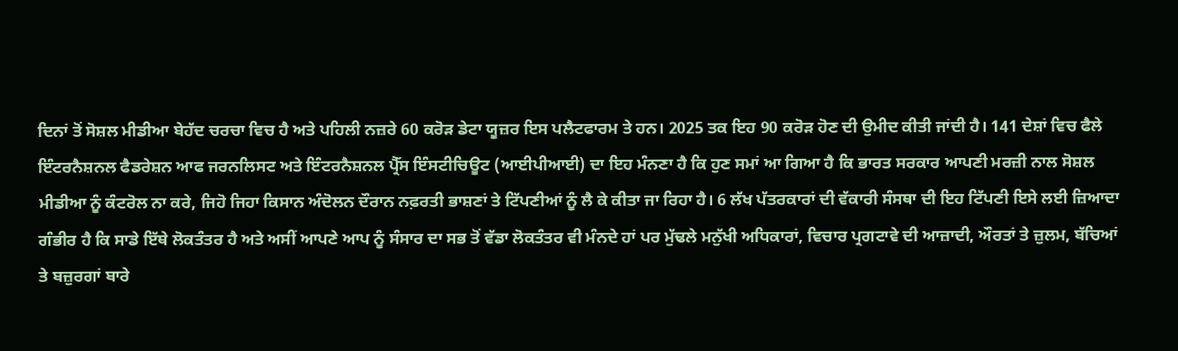ਦਿਨਾਂ ਤੋਂ ਸੋਸ਼ਲ ਮੀਡੀਆ ਬੇਹੱਦ ਚਰਚਾ ਵਿਚ ਹੈ ਅਤੇ ਪਹਿਲੀ ਨਜ਼ਰੇ 60 ਕਰੋੜ ਡੇਟਾ ਯੂਜ਼ਰ ਇਸ ਪਲੈਟਫਾਰਮ ਤੇ ਹਨ। 2025 ਤਕ ਇਹ 90 ਕਰੋੜ ਹੋਣ ਦੀ ਉਮੀਦ ਕੀਤੀ ਜਾਂਦੀ ਹੈ। 141 ਦੇਸ਼ਾਂ ਵਿਚ ਫੈਲੇ ਇੰਟਰਨੈਸ਼ਨਲ ਫੈਡਰੇਸ਼ਨ ਆਫ ਜਰਨਲਿਸਟ ਅਤੇ ਇੰਟਰਨੈਸ਼ਨਲ ਪ੍ਰੈੱਸ ਇੰਸਟੀਚਿਊਟ (ਆਈਪੀਆਈ) ਦਾ ਇਹ ਮੰਨਣਾ ਹੈ ਕਿ ਹੁਣ ਸਮਾਂ ਆ ਗਿਆ ਹੈ ਕਿ ਭਾਰਤ ਸਰਕਾਰ ਆਪਣੀ ਮਰਜ਼ੀ ਨਾਲ ਸੋਸ਼ਲ ਮੀਡੀਆ ਨੂੰ ਕੰਟਰੋਲ ਨਾ ਕਰੇ, ਜਿਹੋ ਜਿਹਾ ਕਿਸਾਨ ਅੰਦੋਲਨ ਦੌਰਾਨ ਨਫ਼ਰਤੀ ਭਾਸ਼ਣਾਂ ਤੇ ਟਿੱਪਣੀਆਂ ਨੂੰ ਲੈ ਕੇ ਕੀਤਾ ਜਾ ਰਿਹਾ ਹੈ। 6 ਲੱਖ ਪੱਤਰਕਾਰਾਂ ਦੀ ਵੱਕਾਰੀ ਸੰਸਥਾ ਦੀ ਇਹ ਟਿੱਪਣੀ ਇਸੇ ਲਈ ਜ਼ਿਆਦਾ ਗੰਭੀਰ ਹੈ ਕਿ ਸਾਡੇ ਇੱਥੇ ਲੋਕਤੰਤਰ ਹੈ ਅਤੇ ਅਸੀਂ ਆਪਣੇ ਆਪ ਨੂੰ ਸੰਸਾਰ ਦਾ ਸਭ ਤੋਂ ਵੱਡਾ ਲੋਕਤੰਤਰ ਵੀ ਮੰਨਦੇ ਹਾਂ ਪਰ ਮੁੱਢਲੇ ਮਨੁੱਖੀ ਅਧਿਕਾਰਾਂ, ਵਿਚਾਰ ਪ੍ਰਗਟਾਵੇ ਦੀ ਆਜ਼ਾਦੀ, ਔਰਤਾਂ ਤੇ ਜ਼ੁਲਮ, ਬੱਚਿਆਂ ਤੇ ਬਜ਼ੁਰਗਾਂ ਬਾਰੇ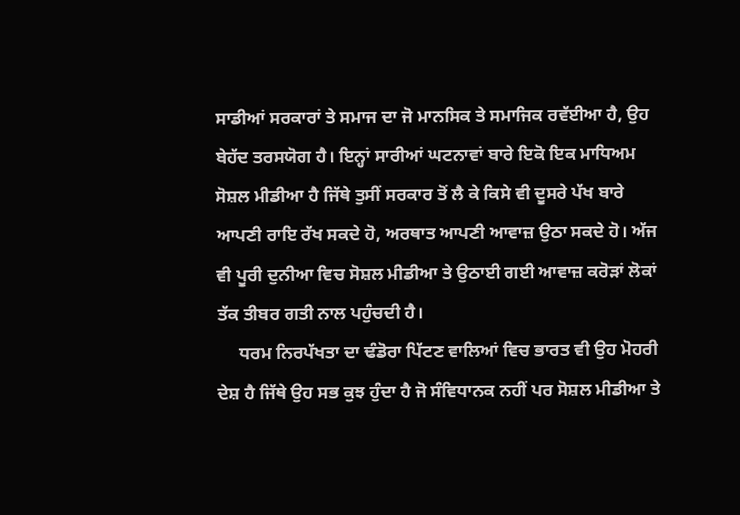ਸਾਡੀਆਂ ਸਰਕਾਰਾਂ ਤੇ ਸਮਾਜ ਦਾ ਜੋ ਮਾਨਸਿਕ ਤੇ ਸਮਾਜਿਕ ਰਵੱਈਆ ਹੈ, ਉਹ ਬੇਹੱਦ ਤਰਸਯੋਗ ਹੈ। ਇਨ੍ਹਾਂ ਸਾਰੀਆਂ ਘਟਨਾਵਾਂ ਬਾਰੇ ਇਕੋ ਇਕ ਮਾਧਿਅਮ ਸੋਸ਼ਲ ਮੀਡੀਆ ਹੈ ਜਿੱਥੇ ਤੁਸੀਂ ਸਰਕਾਰ ਤੋਂ ਲੈ ਕੇ ਕਿਸੇ ਵੀ ਦੂਸਰੇ ਪੱਖ ਬਾਰੇ ਆਪਣੀ ਰਾਇ ਰੱਖ ਸਕਦੇ ਹੋ, ਅਰਥਾਤ ਆਪਣੀ ਆਵਾਜ਼ ਉਠਾ ਸਕਦੇ ਹੋ। ਅੱਜ ਵੀ ਪੂਰੀ ਦੁਨੀਆ ਵਿਚ ਸੋਸ਼ਲ ਮੀਡੀਆ ਤੇ ਉਠਾਈ ਗਈ ਆਵਾਜ਼ ਕਰੋੜਾਂ ਲੋਕਾਂ ਤੱਕ ਤੀਬਰ ਗਤੀ ਨਾਲ ਪਹੁੰਚਦੀ ਹੈ।
     ਧਰਮ ਨਿਰਪੱਖਤਾ ਦਾ ਢੰਡੋਰਾ ਪਿੱਟਣ ਵਾਲਿਆਂ ਵਿਚ ਭਾਰਤ ਵੀ ਉਹ ਮੋਹਰੀ ਦੇਸ਼ ਹੈ ਜਿੱਥੇ ਉਹ ਸਭ ਕੁਝ ਹੁੰਦਾ ਹੈ ਜੋ ਸੰਵਿਧਾਨਕ ਨਹੀਂ ਪਰ ਸੋਸ਼ਲ ਮੀਡੀਆ ਤੇ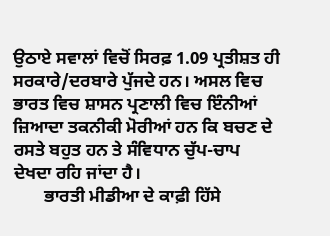ਉਠਾਏ ਸਵਾਲਾਂ ਵਿਚੋਂ ਸਿਰਫ਼ 1.09 ਪ੍ਰਤੀਸ਼ਤ ਹੀ ਸਰਕਾਰੇ/ਦਰਬਾਰੇ ਪੁੱਜਦੇ ਹਨ। ਅਸਲ ਵਿਚ ਭਾਰਤ ਵਿਚ ਸ਼ਾਸਨ ਪ੍ਰਣਾਲੀ ਵਿਚ ਇੰਨੀਆਂ ਜ਼ਿਆਦਾ ਤਕਨੀਕੀ ਮੋਰੀਆਂ ਹਨ ਕਿ ਬਚਣ ਦੇ ਰਸਤੇ ਬਹੁਤ ਹਨ ਤੇ ਸੰਵਿਧਾਨ ਚੁੱਪ-ਚਾਪ ਦੇਖਦਾ ਰਹਿ ਜਾਂਦਾ ਹੈ।
       ਭਾਰਤੀ ਮੀਡੀਆ ਦੇ ਕਾਫ਼ੀ ਹਿੱਸੇ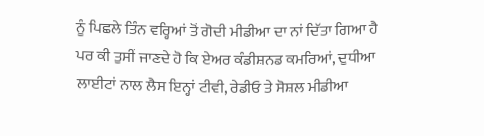ਨੂੰ ਪਿਛਲੇ ਤਿੰਨ ਵਰ੍ਹਿਆਂ ਤੋਂ ਗੋਦੀ ਮੀਡੀਆ ਦਾ ਨਾਂ ਦਿੱਤਾ ਗਿਆ ਹੈ ਪਰ ਕੀ ਤੁਸੀਂ ਜਾਣਦੇ ਹੋ ਕਿ ਏਅਰ ਕੰਡੀਸ਼ਨਡ ਕਮਰਿਆਂ, ਦੁਧੀਆ ਲਾਈਟਾਂ ਨਾਲ ਲੈਸ ਇਨ੍ਹਾਂ ਟੀਵੀ, ਰੇਡੀਓ ਤੇ ਸੋਸ਼ਲ ਮੀਡੀਆ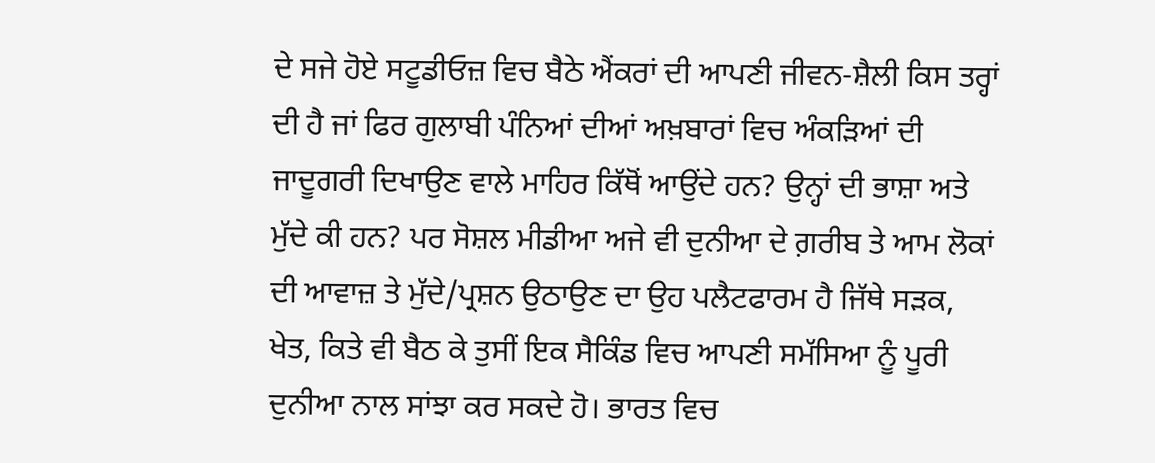ਦੇ ਸਜੇ ਹੋਏ ਸਟੂਡੀਓਜ਼ ਵਿਚ ਬੈਠੇ ਐਂਕਰਾਂ ਦੀ ਆਪਣੀ ਜੀਵਨ-ਸ਼ੈਲੀ ਕਿਸ ਤਰ੍ਹਾਂ ਦੀ ਹੈ ਜਾਂ ਫਿਰ ਗੁਲਾਬੀ ਪੰਨਿਆਂ ਦੀਆਂ ਅਖ਼ਬਾਰਾਂ ਵਿਚ ਅੰਕੜਿਆਂ ਦੀ ਜਾਦੂਗਰੀ ਦਿਖਾਉਣ ਵਾਲੇ ਮਾਹਿਰ ਕਿੱਥੋਂ ਆਉਂਦੇ ਹਨ? ਉਨ੍ਹਾਂ ਦੀ ਭਾਸ਼ਾ ਅਤੇ ਮੁੱਦੇ ਕੀ ਹਨ? ਪਰ ਸੋਸ਼ਲ ਮੀਡੀਆ ਅਜੇ ਵੀ ਦੁਨੀਆ ਦੇ ਗ਼ਰੀਬ ਤੇ ਆਮ ਲੋਕਾਂ ਦੀ ਆਵਾਜ਼ ਤੇ ਮੁੱਦੇ/ਪ੍ਰਸ਼ਨ ਉਠਾਉਣ ਦਾ ਉਹ ਪਲੈਟਫਾਰਮ ਹੈ ਜਿੱਥੇ ਸੜਕ, ਖੇਤ, ਕਿਤੇ ਵੀ ਬੈਠ ਕੇ ਤੁਸੀਂ ਇਕ ਸੈਕਿੰਡ ਵਿਚ ਆਪਣੀ ਸਮੱਸਿਆ ਨੂੰ ਪੂਰੀ ਦੁਨੀਆ ਨਾਲ ਸਾਂਝਾ ਕਰ ਸਕਦੇ ਹੋ। ਭਾਰਤ ਵਿਚ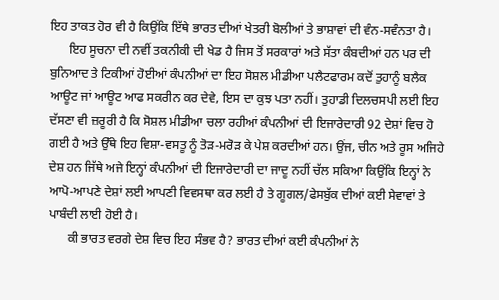ਇਹ ਤਾਕਤ ਹੋਰ ਵੀ ਹੈ ਕਿਉਂਕਿ ਇੱਥੇ ਭਾਰਤ ਦੀਆਂ ਖੇਤਰੀ ਬੋਲੀਆਂ ਤੇ ਭਾਸ਼ਾਵਾਂ ਦੀ ਵੰਨ-ਸਵੰਨਤਾ ਹੈ।
      ਇਹ ਸੂਚਨਾ ਦੀ ਨਵੀਂ ਤਕਨੀਕੀ ਦੀ ਖੇਡ ਹੈ ਜਿਸ ਤੋਂ ਸਰਕਾਰਾਂ ਅਤੇ ਸੱਤਾ ਕੰਬਦੀਆਂ ਹਨ ਪਰ ਦੀ ਬੁਨਿਆਦ ਤੇ ਟਿਕੀਆਂ ਹੋਈਆਂ ਕੰਪਨੀਆਂ ਦਾ ਇਹ ਸੋਸ਼ਲ ਮੀਡੀਆ ਪਲੈਟਫਾਰਮ ਕਦੋਂ ਤੁਹਾਨੂੰ ਬਲੈਕ ਆਊਟ ਜਾਂ ਆਊਟ ਆਫ ਸਕਰੀਨ ਕਰ ਦੇਵੇ, ਇਸ ਦਾ ਕੁਝ ਪਤਾ ਨਹੀਂ। ਤੁਹਾਡੀ ਦਿਲਚਸਪੀ ਲਈ ਇਹ ਦੱਸਣਾ ਵੀ ਜ਼ਰੂਰੀ ਹੈ ਕਿ ਸੋਸ਼ਲ ਮੀਡੀਆ ਚਲਾ ਰਹੀਆਂ ਕੰਪਨੀਆਂ ਦੀ ਇਜਾਰੇਦਾਰੀ 92 ਦੇਸ਼ਾਂ ਵਿਚ ਹੋ ਗਈ ਹੈ ਅਤੇ ਉੱਥੇ ਇਹ ਵਿਸ਼ਾ-ਵਸਤੂ ਨੂੰ ਤੋੜ-ਮਰੋੜ ਕੇ ਪੇਸ਼ ਕਰਦੀਆਂ ਹਨ। ਉਂਜ, ਚੀਨ ਅਤੇ ਰੂਸ ਅਜਿਹੇ ਦੇਸ਼ ਹਨ ਜਿੱਥੇ ਅਜੇ ਇਨ੍ਹਾਂ ਕੰਪਨੀਆਂ ਦੀ ਇਜਾਰੇਦਾਰੀ ਦਾ ਜਾਦੂ ਨਹੀਂ ਚੱਲ ਸਕਿਆ ਕਿਉਂਕਿ ਇਨ੍ਹਾਂ ਨੇ ਆਪੋ-ਆਪਣੇ ਦੇਸ਼ਾਂ ਲਈ ਆਪਣੀ ਵਿਵਸਥਾ ਕਰ ਲਈ ਹੈ ਤੇ ਗੂਗਲ/ਫੇਸਬੁੱਕ ਦੀਆਂ ਕਈ ਸੇਵਾਵਾਂ ਤੇ ਪਾਬੰਦੀ ਲਾਈ ਹੋਈ ਹੈ।
      ਕੀ ਭਾਰਤ ਵਰਗੇ ਦੇਸ਼ ਵਿਚ ਇਹ ਸੰਭਵ ਹੈ? ਭਾਰਤ ਦੀਆਂ ਕਈ ਕੰਪਨੀਆਂ ਨੇ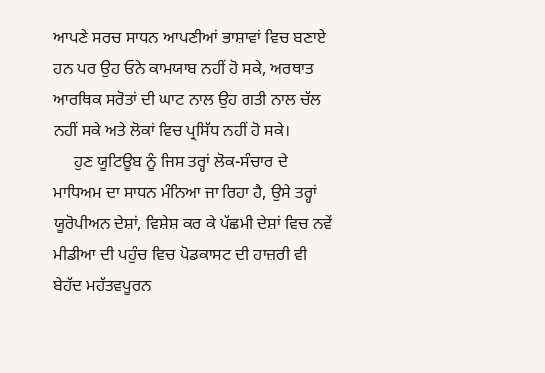ਆਪਣੇ ਸਰਚ ਸਾਧਨ ਆਪਣੀਆਂ ਭਾਸ਼ਾਵਾਂ ਵਿਚ ਬਣਾਏ ਹਨ ਪਰ ਉਹ ਓਨੇ ਕਾਮਯਾਬ ਨਹੀਂ ਹੋ ਸਕੇ, ਅਰਥਾਤ ਆਰਥਿਕ ਸਰੋਤਾਂ ਦੀ ਘਾਟ ਨਾਲ ਉਹ ਗਤੀ ਨਾਲ ਚੱਲ ਨਹੀਂ ਸਕੇ ਅਤੇ ਲੋਕਾਂ ਵਿਚ ਪ੍ਰਸਿੱਧ ਨਹੀਂ ਹੋ ਸਕੇ।
     ਹੁਣ ਯੂਟਿਊਬ ਨੂੰ ਜਿਸ ਤਰ੍ਹਾਂ ਲੋਕ-ਸੰਚਾਰ ਦੇ ਮਾਧਿਅਮ ਦਾ ਸਾਧਨ ਮੰਨਿਆ ਜਾ ਰਿਹਾ ਹੈ, ਉਸੇ ਤਰ੍ਹਾਂ ਯੂਰੋਪੀਅਨ ਦੇਸ਼ਾਂ, ਵਿਸ਼ੇਸ਼ ਕਰ ਕੇ ਪੱਛਮੀ ਦੇਸ਼ਾਂ ਵਿਚ ਨਵੇਂ ਮੀਡੀਆ ਦੀ ਪਹੁੰਚ ਵਿਚ ਪੋਡਕਾਸਟ ਦੀ ਹਾਜ਼ਰੀ ਵੀ ਬੇਹੱਦ ਮਹੱਤਵਪੂਰਨ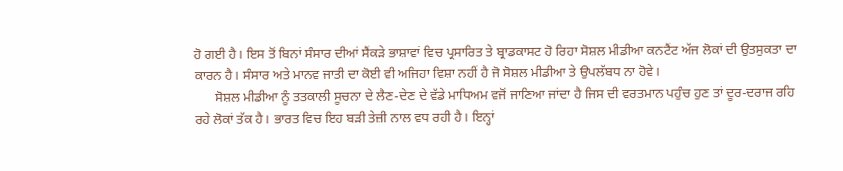ਹੋ ਗਈ ਹੈ। ਇਸ ਤੋਂ ਬਿਨਾਂ ਸੰਸਾਰ ਦੀਆਂ ਸੈਂਕੜੇ ਭਾਸ਼ਾਵਾਂ ਵਿਚ ਪ੍ਰਸਾਰਿਤ ਤੇ ਬ੍ਰਾਡਕਾਸਟ ਹੋ ਰਿਹਾ ਸੋਸ਼ਲ ਮੀਡੀਆ ਕਨਟੈਂਟ ਅੱਜ ਲੋਕਾਂ ਦੀ ਉਤਸੁਕਤਾ ਦਾ ਕਾਰਨ ਹੈ। ਸੰਸਾਰ ਅਤੇ ਮਾਨਵ ਜਾਤੀ ਦਾ ਕੋਈ ਵੀ ਅਜਿਹਾ ਵਿਸ਼ਾ ਨਹੀਂ ਹੈ ਜੋ ਸੋਸ਼ਲ ਮੀਡੀਆ ਤੇ ਉਪਲੱਬਧ ਨਾ ਹੋਵੇ।
      ਸੋਸ਼ਲ ਮੀਡੀਆ ਨੂੰ ਤਤਕਾਲੀ ਸੂਚਨਾ ਦੇ ਲੈਣ-ਦੇਣ ਦੇ ਵੱਡੇ ਮਾਧਿਅਮ ਵਜੋਂ ਜਾਣਿਆ ਜਾਂਦਾ ਹੈ ਜਿਸ ਦੀ ਵਰਤਮਾਨ ਪਹੁੰਚ ਹੁਣ ਤਾਂ ਦੂਰ-ਦਰਾਜ ਰਹਿ ਰਹੇ ਲੋਕਾਂ ਤੱਕ ਹੈ। ਭਾਰਤ ਵਿਚ ਇਹ ਬੜੀ ਤੇਜ਼ੀ ਨਾਲ ਵਧ ਰਹੀ ਹੈ। ਇਨ੍ਹਾਂ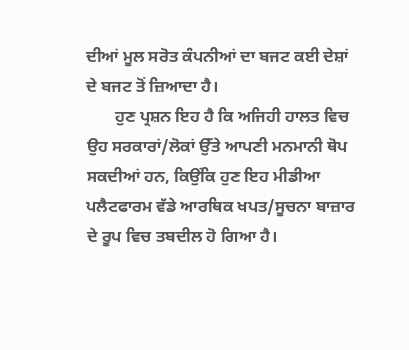ਦੀਆਂ ਮੂਲ ਸਰੋਤ ਕੰਪਨੀਆਂ ਦਾ ਬਜਟ ਕਈ ਦੇਸ਼ਾਂ ਦੇ ਬਜਟ ਤੋਂ ਜ਼ਿਆਦਾ ਹੈ।
       ਹੁਣ ਪ੍ਰਸ਼ਨ ਇਹ ਹੈ ਕਿ ਅਜਿਹੀ ਹਾਲਤ ਵਿਚ ਉਹ ਸਰਕਾਰਾਂ/ਲੋਕਾਂ ਉੱਤੇ ਆਪਣੀ ਮਨਮਾਨੀ ਥੋਪ ਸਕਦੀਆਂ ਹਨ, ਕਿਉਂਕਿ ਹੁਣ ਇਹ ਮੀਡੀਆ ਪਲੈਟਫਾਰਮ ਵੱਡੇ ਆਰਥਿਕ ਖਪਤ/ਸੂਚਨਾ ਬਾਜ਼ਾਰ ਦੇ ਰੂਪ ਵਿਚ ਤਬਦੀਲ ਹੋ ਗਿਆ ਹੈ।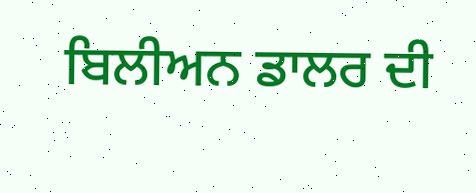ਬਿਲੀਅਨ ਡਾਲਰ ਦੀ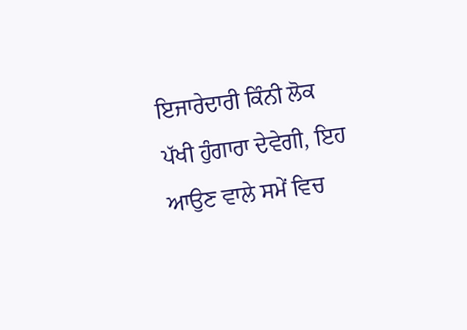ਇਜਾਰੇਦਾਰੀ ਕਿੰਨੀ ਲੋਕ ਪੱਖੀ ਹੁੰਗਾਰਾ ਦੇਵੇਗੀ, ਇਹ ਆਉਣ ਵਾਲੇ ਸਮੇਂ ਵਿਚ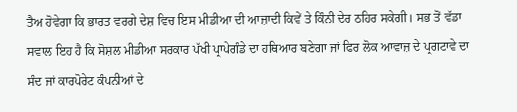ਤੈਅ ਹੋਵੇਗਾ ਕਿ ਭਾਰਤ ਵਰਗੇ ਦੇਸ਼ ਵਿਚ ਇਸ ਮੀਡੀਆ ਦੀ ਆਜ਼ਾਦੀ ਕਿਵੇਂ ਤੇ ਕਿੰਨੀ ਦੇਰ ਠਹਿਰ ਸਕੇਗੀ। ਸਭ ਤੋਂ ਵੱਡਾ ਸਵਾਲ ਇਹ ਹੈ ਕਿ ਸੋਸ਼ਲ ਮੀਡੀਆ ਸਰਕਾਰ ਪੱਖੀ ਪ੍ਰਾਪੇਗੰਡੇ ਦਾ ਹਥਿਆਰ ਬਣੇਗਾ ਜਾਂ ਫਿਰ ਲੋਕ ਆਵਾਜ਼ ਦੇ ਪ੍ਰਗਟਾਵੇ ਦਾ ਸੰਦ ਜਾਂ ਕਾਰਪੋਰੇਟ ਕੰਪਨੀਆਂ ਦੇ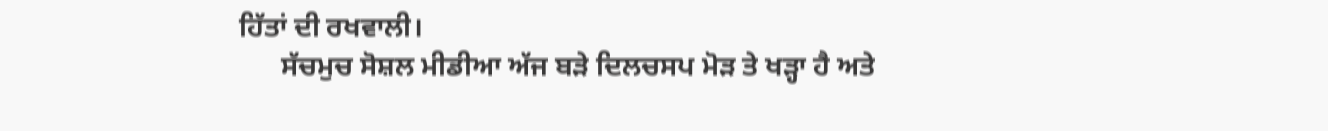ਹਿੱਤਾਂ ਦੀ ਰਖਵਾਲੀ।
      ਸੱਚਮੁਚ ਸੋਸ਼ਲ ਮੀਡੀਆ ਅੱਜ ਬੜੇ ਦਿਲਚਸਪ ਮੋੜ ਤੇ ਖੜ੍ਹਾ ਹੈ ਅਤੇ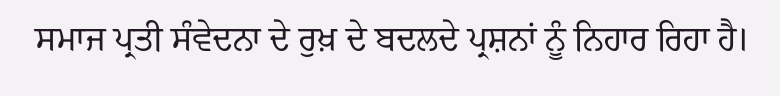ਸਮਾਜ ਪ੍ਰਤੀ ਸੰਵੇਦਨਾ ਦੇ ਰੁਖ਼ ਦੇ ਬਦਲਦੇ ਪ੍ਰਸ਼ਨਾਂ ਨੂੰ ਨਿਹਾਰ ਰਿਹਾ ਹੈ।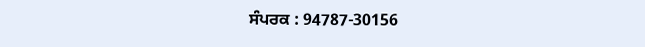ਸੰਪਰਕ : 94787-30156